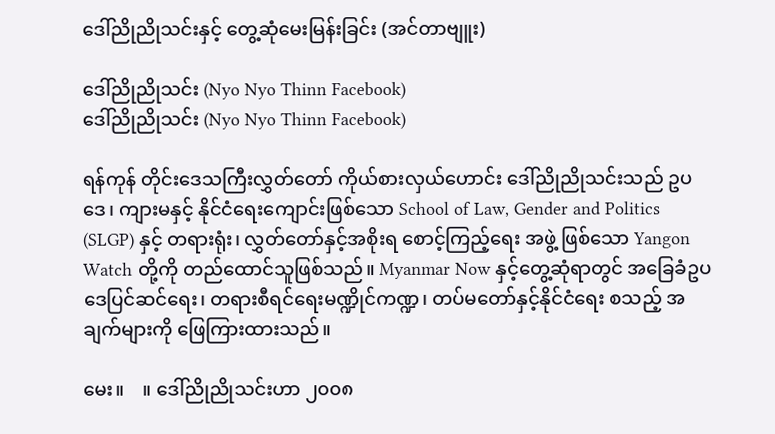ဒေါ်ညိုညိုသင်းနှင့် တွေ့ဆုံမေးမြန်းခြင်း (အင်တာဗျူး)

ဒေါ်ညိုညိုသင်း (Nyo Nyo Thinn Facebook)
ဒေါ်ညိုညိုသင်း (Nyo Nyo Thinn Facebook)

ရန်ကုန် တိုင်းဒေသကြီးလွှတ်တော် ကိုယ်စားလှယ်ဟောင်း ဒေါ်ညိုညိုသင်းသည် ဥပဒေ၊ ကျားမနှင့် နိုင်ငံရေးကျောင်းဖြစ်သော School of Law, Gender and Politics (SLGP) နှင့် တရားရုံး၊ လွှတ်တော်နှင့်အစိုးရ စောင့်ကြည့်ရေး အဖွဲ့ ဖြစ်သော Yangon Watch တို့ကို တည်ထောင်သူဖြစ်သည်။ Myanmar Now နှင့်တွေ့ဆုံရာတွင် အခြေခံဥပဒေပြင်ဆင်ရေး၊ တရားစီရင်ရေးမဏ္ဍိုင်ကဏ္ဍ၊ တပ်မတော်နှင့်နိုင်ငံရေး စသည့် အချက်များကို ဖြေကြားထားသည်။

မေး။    ။ ဒေါ်ညိုညိုသင်းဟာ ၂၀၀၈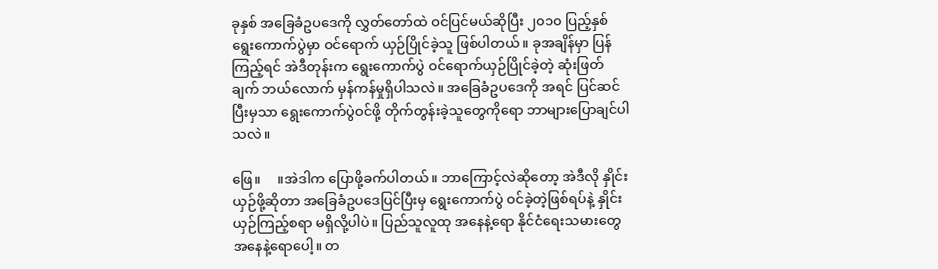ခုနှစ် အခြေခံဥပဒေကို လွှတ်တော်ထဲ ဝင်ပြင်မယ်ဆိုပြီး ၂၀၁၀ ပြည့်နှစ် ရွေးကောက်ပွဲမှာ ဝင်ရောက် ယှဉ်ပြိုင်ခဲ့သူ ဖြစ်ပါတယ်။ ခုအချိန်မှာ ပြန်ကြည့်ရင် အဲဒီတုန်းက ရွေးကောက်ပွဲ ဝင်ရောက်ယှဉ်ပြိုင်ခဲ့တဲ့ ဆုံးဖြတ်ချက် ဘယ်လောက် မှန်ကန်မှုရှိပါသလဲ။ အခြေခံဥပဒေကို အရင် ပြင်ဆင်ပြီးမှသာ ရွေးကောက်ပွဲဝင်ဖို့ တိုက်တွန်းခဲ့သူတွေကိုရော ဘာများပြောချင်ပါသလဲ။

ဖြေ။     ။အဲဒါက ပြောဖို့ခက်ပါတယ်။ ဘာကြောင့်လဲဆိုတော့ အဲဒီလို နှိုင်းယှဉ်ဖို့ဆိုတာ အခြေခံဥပဒေပြင်ပြီးမှ ရွေးကောက်ပွဲ ဝင်ခဲ့တဲ့ဖြစ်ရပ်နဲ့ နှိုင်းယှဉ်ကြည့်စရာ မရှိလို့ပါပဲ။ ပြည်သူလူထု အနေနဲ့ရော နိုင်ငံရေးသမားတွေအနေနဲ့ရောပေါ့။ တ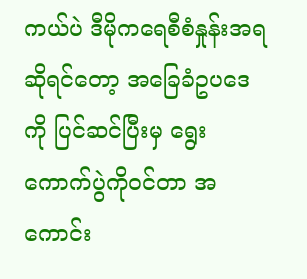ကယ်ပဲ ဒီမိုကရေစီစံနှုန်းအရ ဆိုရင်တော့ အခြေခံဥပဒေကို ပြင်ဆင်ပြီးမှ ရွေးကောက်ပွဲကိုဝင်တာ အကောင်း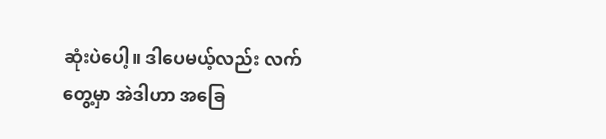ဆုံးပဲပေါ့။ ဒါပေမယ့်လည်း လက်တွေ့မှာ အဲဒါဟာ အခြေ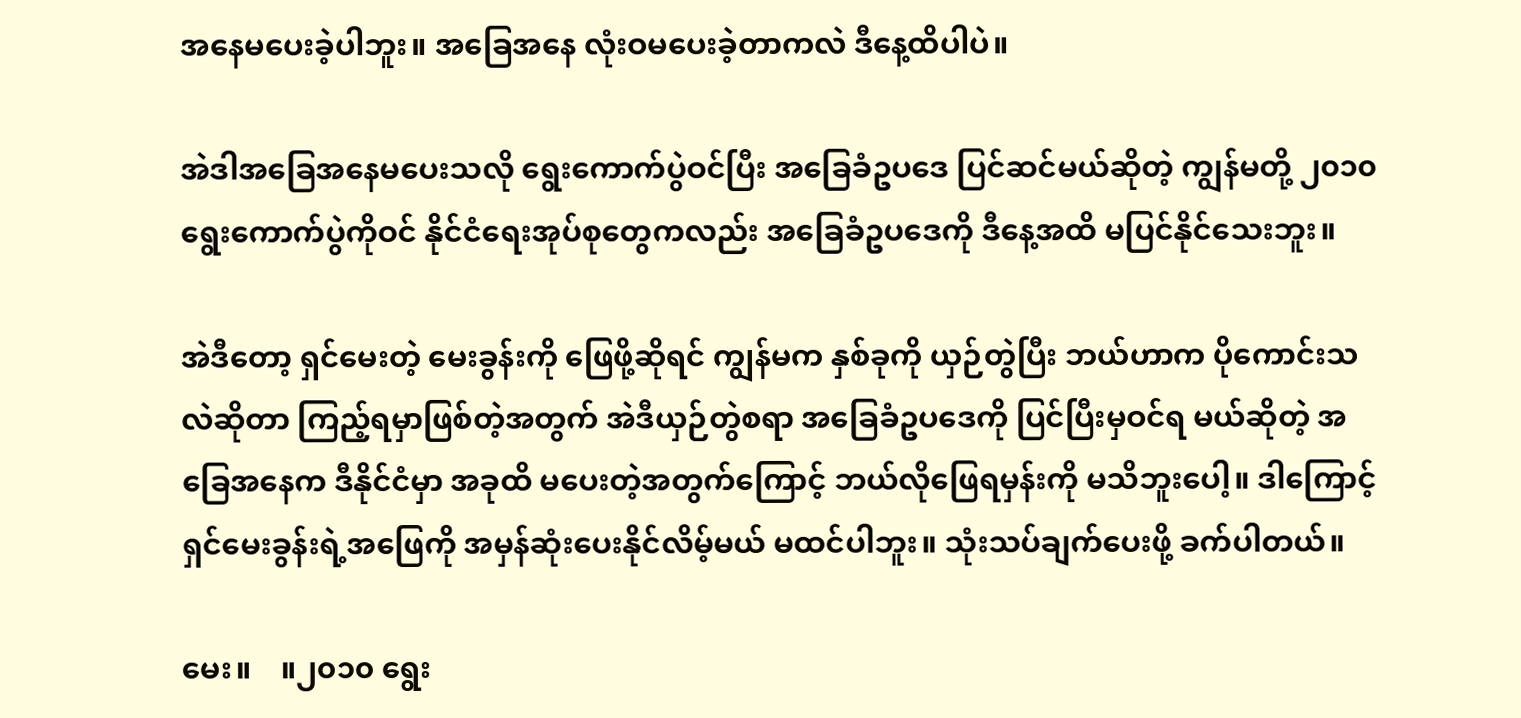အနေမပေးခဲ့ပါဘူး။ အခြေအနေ လုံးဝမပေးခဲ့တာကလဲ ဒီနေ့ထိပါပဲ။

အဲဒါအခြေအနေမပေးသလို ရွေးကောက်ပွဲဝင်ပြီး အခြေခံဥပဒေ ပြင်ဆင်မယ်ဆိုတဲ့ ကျွန်မတို့ ၂၀၁၀ ရွေးကောက်ပွဲကိုဝင် နိုင်ငံရေးအုပ်စုတွေကလည်း အခြေခံဥပဒေကို ဒီနေ့အထိ မပြင်နိုင်သေးဘူး။

အဲဒီတော့ ရှင်မေးတဲ့ မေးခွန်းကို ဖြေဖို့ဆိုရင် ကျွန်မက နှစ်ခုကို ယှဉ်တွဲပြီး ဘယ်ဟာက ပိုကောင်းသလဲဆိုတာ ကြည့်ရမှာဖြစ်တဲ့အတွက် အဲဒီယှဉ်တွဲစရာ အခြေခံဥပဒေကို ပြင်ပြီးမှဝင်ရ မယ်ဆိုတဲ့ အခြေအနေက ဒီနိုင်ငံမှာ အခုထိ မပေးတဲ့အတွက်ကြောင့် ဘယ်လိုဖြေရမှန်းကို မသိဘူးပေါ့။ ဒါကြောင့် ရှင်မေးခွန်းရဲ့အဖြေကို အမှန်ဆုံးပေးနိုင်လိမ့်မယ် မထင်ပါဘူး။ သုံးသပ်ချက်ပေးဖို့ ခက်ပါတယ်။

မေး။    ။၂၀၁၀ ရွေး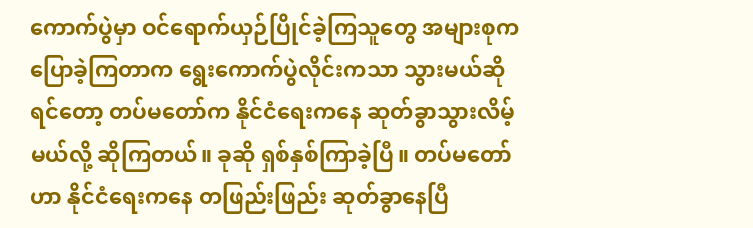ကောက်ပွဲမှာ ဝင်ရောက်ယှဉ်ပြိုင်ခဲ့ကြသူတွေ အများစုက ပြောခဲ့ကြတာက ရွေးကောက်ပွဲလိုင်းကသာ သွားမယ်ဆိုရင်တော့ တပ်မတော်က နိုင်ငံရေးကနေ ဆုတ်ခွာသွားလိမ့်မယ်လို့ ဆိုကြတယ်။ ခုဆို ရှစ်နှစ်ကြာခဲ့ပြီ။ တပ်မတော်ဟာ နိုင်ငံရေးကနေ တဖြည်းဖြည်း ဆုတ်ခွာနေပြီ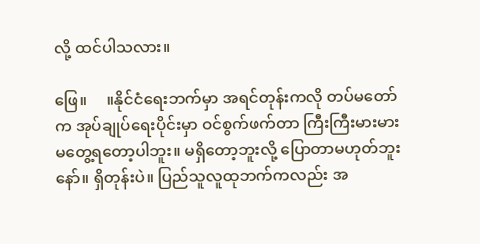လို့ ထင်ပါသလား။

ဖြေ။     ။နိုင်ငံရေးဘက်မှာ အရင်တုန်းကလို တပ်မတော်က အုပ်ချုပ်ရေးပိုင်းမှာ ဝင်စွက်ဖက်တာ ကြီးကြီးမားမား မတွေ့ရတော့ပါဘူး။ မရှိတော့ဘူးလို့ ပြောတာမဟုတ်ဘူးနော်။ ရှိတုန်းပဲ။ ပြည်သူလူထုဘက်ကလည်း အ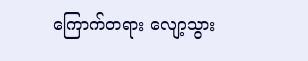ကြောက်တရား လျော့သွား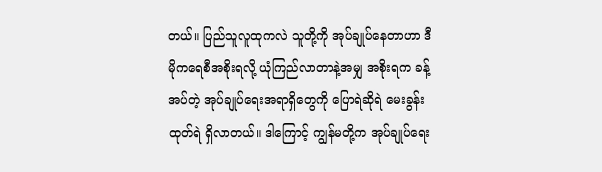တယ်။ ပြည်သူလူထုကလဲ သူတို့ကို အုပ်ချုပ်နေတာဟာ ဒီမိုကရေစီအစိုးရလို့ ယုံကြည်လာတာနဲ့အမျှ အစိုးရက ခန့်အပ်တဲ့ အုပ်ချုပ်ရေးအရာရှိတွေကို ပြောရဲဆိုရဲ မေးခွန်းထုတ်ရဲ ရှိလာတယ်။ ဒါကြောင့် ကျွန်မတို့က အုပ်ချုပ်ရေး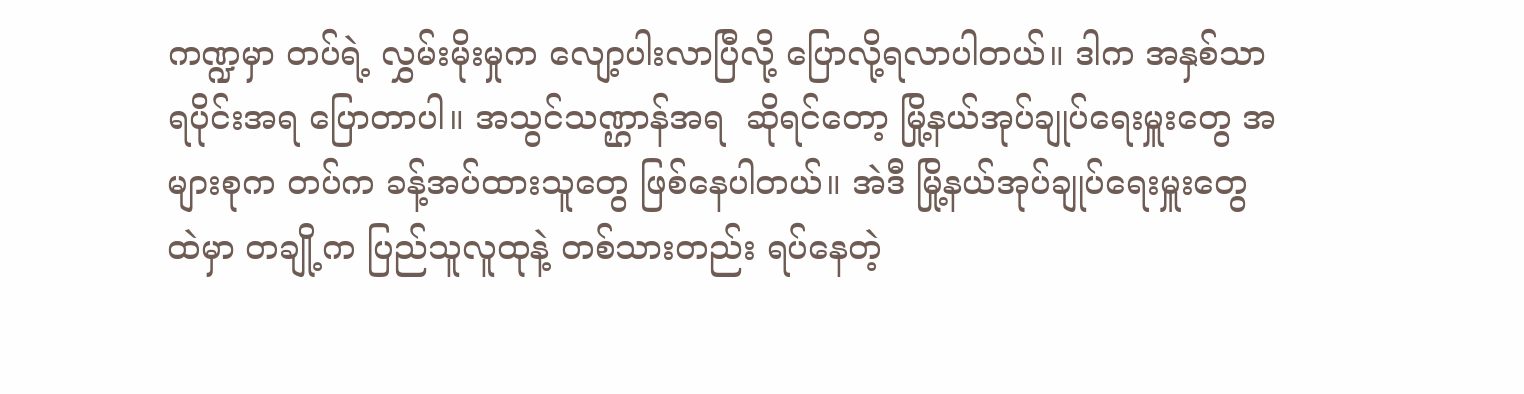ကဏ္ဍမှာ တပ်ရဲ့ လွှမ်းမိုးမှုက လျော့ပါးလာပြီလို့ ပြောလို့ရလာပါတယ်။ ဒါက အနှစ်သာရပိုင်းအရ ပြောတာပါ။ အသွင်သဏ္ဌာန်အရ  ဆိုရင်တော့ မြို့နယ်အုပ်ချုပ်ရေးမှူးတွေ အများစုက တပ်က ခန့်အပ်ထားသူတွေ ဖြစ်နေပါတယ်။ အဲဒီ မြို့နယ်အုပ်ချုပ်ရေးမှူးတွေ ထဲမှာ တချို့က ပြည်သူလူထုနဲ့ တစ်သားတည်း ရပ်နေတဲ့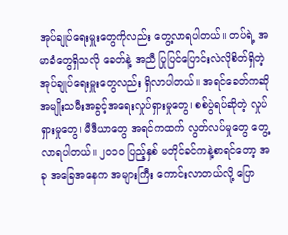အုပ်ချုပ်ရေးမှူးတွေကိုလည်း တွေ့လာရပါတယ်။ တပ်ရဲ့ အမာခံတွေရှိသလို ခေတ်နဲ့ အညီ ပြုပြင်ပြောင်းလဲလိုစိတ်ရှိတဲ့ အုပ်ချုပ်ရေးမှူးတွေလည်း ရှိလာပါတယ်။ အရင်ခေတ်ကဆို အမျိုးသမီးအခွင့်အရေးလှုပ်ရှားမှုတွေ၊ စစ်ပွဲရပ်ဆိုတဲ့ လှုပ်ရှားမှုတွေ၊ မီဒီယာတွေ အရင်ကထက် လွတ်လပ်မှုတွေ တွေ့လာရပါတယ်။ ၂၀၁၀ ပြည့်နှစ် မတိုင်ခင်ကနဲ့စာရင်တော့ အခု အခြေအနေက အများကြီး ကောင်းလာတယ်လို့ ပြော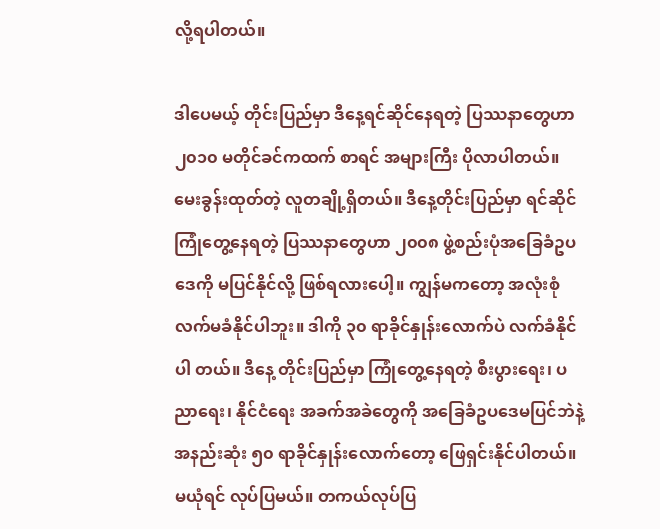လို့ရပါတယ်။

ဒါပေမယ့် တိုင်းပြည်မှာ ဒီနေ့ရင်ဆိုင်နေရတဲ့ ပြဿနာတွေဟာ ၂၀၁၀ မတိုင်ခင်ကထက် စာရင် အများကြီး ပိုလာပါတယ်။ မေးခွန်းထုတ်တဲ့ လူတချို့ရှိတယ်။ ဒီနေ့တိုင်းပြည်မှာ ရင်ဆိုင် ကြုံတွေ့နေရတဲ့ ပြဿနာတွေဟာ ၂၀၀၈ ဖွဲ့စည်းပုံအခြေခံဥပဒေကို မပြင်နိုင်လို့ ဖြစ်ရလားပေါ့။ ကျွန်မကတော့ အလုံးစုံ လက်မခံနိုင်ပါဘူး။ ဒါကို ၃၀ ရာခိုင်နှုန်းလောက်ပဲ လက်ခံနိုင်ပါ တယ်။ ဒီနေ့ တိုင်းပြည်မှာ ကြုံတွေ့နေရတဲ့ စီးပွားရေး၊ ပညာရေး၊ နိုင်ငံရေး အခက်အခဲတွေကို အခြေခံဥပဒေမပြင်ဘဲနဲ့ အနည်းဆုံး ၅၀ ရာခိုင်နှုန်းလောက်တော့ ဖြေရှင်းနိုင်ပါတယ်။ မယုံရင် လုပ်ပြမယ်။ တကယ်လုပ်ပြ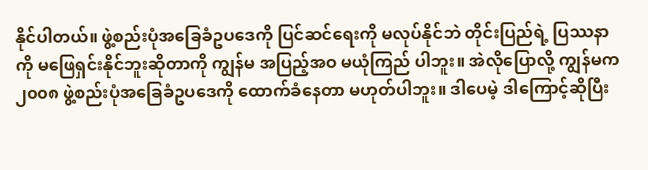နိုင်ပါတယ်။ ဖွဲ့စည်းပုံအခြေခံဥပဒေကို ပြင်ဆင်ရေးကို မလုပ်နိုင်ဘဲ တိုင်းပြည်ရဲ့ ပြဿနာကို မဖြေရှင်းနိုင်ဘူးဆိုတာကို ကျွန်မ အပြည့်အဝ မယုံကြည် ပါဘူး။ အဲလိုပြောလို့ ကျွန်မက ၂၀၀၈ ဖွဲ့စည်းပုံအခြေခံဥပဒေကို ထောက်ခံနေတာ မဟုတ်ပါဘူး။ ဒါပေမဲ့ ဒါကြောင့်ဆိုပြီး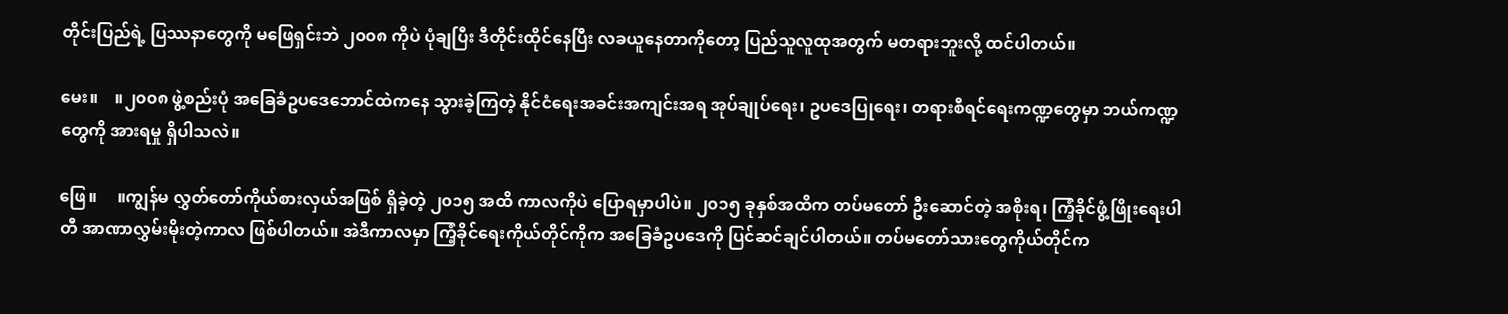တိုင်းပြည်ရဲ့ ပြဿနာတွေကို မဖြေရှင်းဘဲ ၂၀၀၈ ကိုပဲ ပုံချပြီး ဒီတိုင်းထိုင်နေပြီး လခယူနေတာကိုတော့ ပြည်သူလူထုအတွက် မတရားဘူးလို့ ထင်ပါတယ်။

မေး။    ။၂၀၀၈ ဖွဲ့စည်းပုံ အခြေခံဥပဒေဘောင်ထဲကနေ သွားခဲ့ကြတဲ့ နိုင်ငံရေးအခင်းအကျင်းအရ အုပ်ချုပ်ရေး၊ ဥပဒေပြုရေး၊ တရားစီရင်ရေးကဏ္ဍတွေမှာ ဘယ်ကဏ္ဍတွေကို အားရမှု ရှိပါသလဲ။

ဖြေ။     ။ကျွန်မ လွှတ်တော်ကိုယ်စားလှယ်အဖြစ် ရှိခဲ့တဲ့ ၂၀၁၅ အထိ ကာလကိုပဲ ပြောရမှာပါပဲ။ ၂၀၁၅ ခုနှစ်အထိက တပ်မတော် ဦးဆောင်တဲ့ အစိုးရ၊ ကြံ့ခိုင်ဖွံ့ဖြိုးရေးပါတီ အာဏာလွှမ်းမိုးတဲ့ကာလ ဖြစ်ပါတယ်။ အဲဒီကာလမှာ ကြံ့ခိုင်ရေးကိုယ်တိုင်ကိုက အခြေခံဥပဒေကို ပြင်ဆင်ချင်ပါတယ်။ တပ်မတော်သားတွေကိုယ်တိုင်က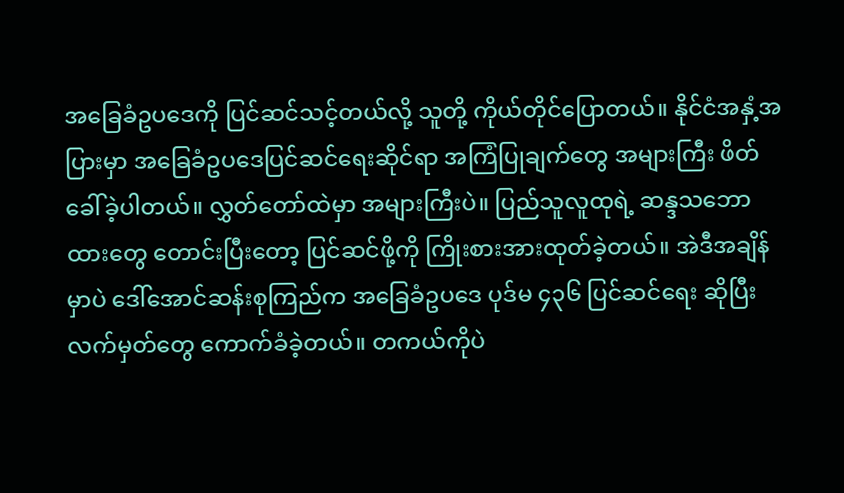အခြေခံဥပဒေကို ပြင်ဆင်သင့်တယ်လို့ သူတို့ ကိုယ်တိုင်ပြောတယ်။ နိုင်ငံအနှံ့အပြားမှာ အခြေခံဥပဒေပြင်ဆင်ရေးဆိုင်ရာ အကြံပြုချက်တွေ အများကြီး ဖိတ်ခေါ်ခဲ့ပါတယ်။ လွှတ်တော်ထဲမှာ အများကြီးပဲ။ ပြည်သူလူထုရဲ့ ဆန္ဒသဘောထားတွေ တောင်းပြီးတော့ ပြင်ဆင်ဖို့ကို ကြိုးစားအားထုတ်ခဲ့တယ်။ အဲဒီအချိန်မှာပဲ ဒေါ်အောင်ဆန်းစုကြည်က အခြေခံဥပဒေ ပုဒ်မ ၄၃၆ ပြင်ဆင်ရေး ဆိုပြီး လက်မှတ်တွေ ကောက်ခံခဲ့တယ်။ တကယ်ကိုပဲ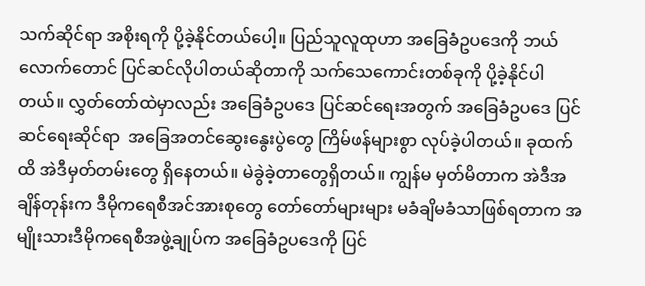သက်ဆိုင်ရာ အစိုးရကို ပို့ခဲ့နိုင်တယ်ပေါ့။ ပြည်သူလူထုဟာ အခြေခံဥပဒေကို ဘယ်လောက်တောင် ပြင်ဆင်လိုပါတယ်ဆိုတာကို သက်သေကောင်းတစ်ခုကို ပို့ခဲ့နိုင်ပါတယ်။ လွှတ်တော်ထဲမှာလည်း အခြေခံဥပဒေ ပြင်ဆင်ရေးအတွက် အခြေခံဥပဒေ ပြင်ဆင်ရေးဆိုင်ရာ  အခြေအတင်ဆွေးနွေးပွဲတွေ ကြိမ်ဖန်များစွာ လုပ်ခဲ့ပါတယ်။ ခုထက်ထိ အဲဒီမှတ်တမ်းတွေ ရှိနေတယ်။ မဲခွဲခဲ့တာတွေရှိတယ်။ ကျွန်မ မှတ်မိတာက အဲဒီအချိန်တုန်းက ဒီမိုကရေစီအင်အားစုတွေ တော်တော်များများ မခံချိမခံသာဖြစ်ရတာက အမျိုးသားဒီမိုကရေစီအဖွဲ့ချုပ်က အခြေခံဥပဒေကို ပြင်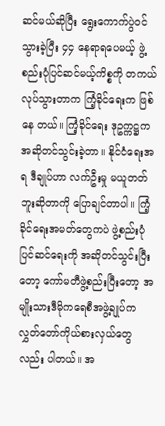ဆင်မယ်ဆိုပြီး ရွေးကောက်ပွဲဝင်သွားခဲ့ပြီး ၄၄ နေရာရပေမယ့် ဖွဲ့စည်းပုံပြင်ဆင်မယ့်ကိစ္စကို တကယ်လုပ်သွားတာက ကြံ့ခိုင်ရေးက ဖြစ်နေ တယ်။ ကြံ့ခိုင်ရေး ဒုဥက္ကဋ္ဌက အဆိုတင်သွင်းခဲ့တာ။ နိုင်ငံရေးအရ ဒီချုပ်ဟာ လက်ဦးမှု မယူတတ်ဘူးဆိုတာကို ပြောချင်တာပါ။ ကြံ့ခိုင်ရေးအမတ်တွေကပဲ ဖွဲ့စည်းပုံပြင်ဆင်ရေးကို အဆိုတင်သွင်းပြီးတော့ ကော်မတီဖွဲ့စည်းပြီးတော့ အမျိုးသားဒီမိုကရေစီအဖွဲ့ချုပ်က လွှတ်တော်ကိုယ်စားလှယ်တွေလည်း ပါတယ်။ အ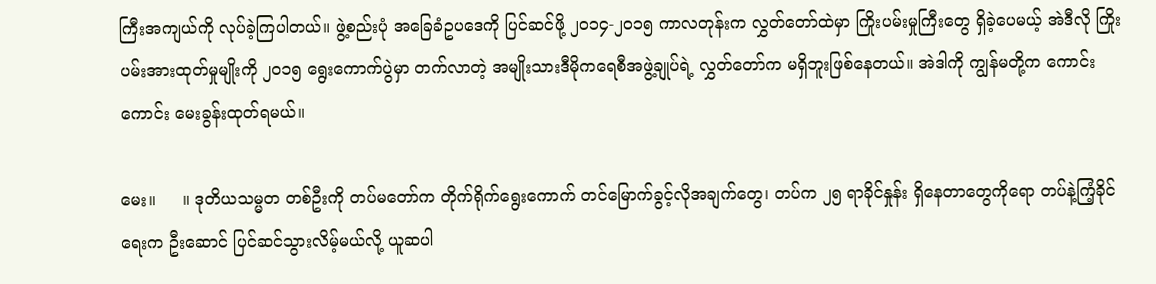ကြီးအကျယ်ကို လုပ်ခဲ့ကြပါတယ်။ ဖွဲ့စည်းပုံ အခြေခံဥပဒေကို ပြင်ဆင်ဖို့ ၂၀၁၄-၂၀၁၅ ကာလတုန်းက လွှတ်တော်ထဲမှာ ကြိုးပမ်းမှုကြီးတွေ ရှိခဲ့ပေမယ့် အဲဒီလို ကြိုးပမ်းအားထုတ်မှုမျိုးကို ၂၀၁၅ ရွေးကောက်ပွဲမှာ တက်လာတဲ့ အမျိုးသားဒီမိုကရေစီအဖွဲ့ချုပ်ရဲ့ လွှတ်တော်က မရှိဘူးဖြစ်နေတယ်။ အဲဒါကို ကျွန်မတို့က ကောင်းကောင်း မေးခွန်းထုတ်ရမယ်။

မေး။     ။ ဒုတိယသမ္မတ တစ်ဦးကို တပ်မတော်က တိုက်ရိုက်ရွေးကောက် တင်မြောက်ခွင့်လိုအချက်တွေ၊ တပ်က ၂၅ ရာခိုင်နှုန်း ရှိနေတာတွေကိုရော တပ်နဲ့ကြံ့ခိုင်ရေးက ဦးဆောင် ပြင်ဆင်သွားလိမ့်မယ်လို့ ယူဆပါ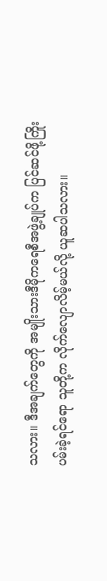သလား။ ဒီအချက်တွေကို အမျိုးသားဒီမိုကရေစီအဖွဲ့ချုပ်က ပြင်ဆင်ဖို့ကြိုးပမ်းခဲ့ရင်ရော သူတို့က လိုက်လျောလိမ့်မယ်လို့ ယူဆပါသလား။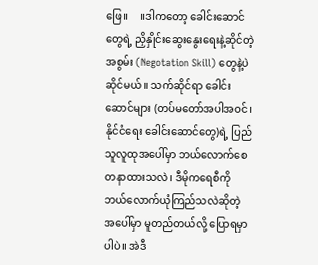ဖြေ။     ။ဒါကတော့ ခေါင်းဆောင်တွေရဲ့ ညှိနှိုင်းဆွေးနွေးရေးနဲ့ဆိုင်တဲ့ အစွမ်း (Negotation Skill) တွေနဲ့ပဲ ဆိုင်မယ်။ သက်ဆိုင်ရာ ခေါင်းဆောင်များ (တပ်မတော်အပါအဝင်၊ နိုင်ငံရေး ခေါင်းဆောင်တွေ)ရဲ့ ပြည်သူလူထုအပေါ်မှာ ဘယ်လောက်စေတနာထားသလဲ၊ ဒီမိုကရေစီကို ဘယ်လောက်ယုံကြည်သလဲဆိုတဲ့ အပေါ်မှာ မူတည်တယ်လို့ ပြောရမှာပါပဲ။ အဲဒီ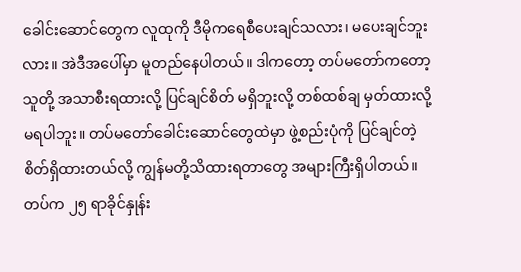ခေါင်းဆောင်တွေက လူထုကို ဒီမိုကရေစီပေးချင်သလား၊ မပေးချင်ဘူးလား။ အဲဒီအပေါ်မှာ မူတည်နေပါတယ်။ ဒါကတော့ တပ်မတော်ကတော့ သူတို့ အသာစီးရထားလို့ ပြင်ချင်စိတ် မရှိဘူးလို့ တစ်ထစ်ချ မှတ်ထားလို့မရပါဘူး။ တပ်မတော်ခေါင်းဆောင်တွေထဲမှာ ဖွဲ့စည်းပုံကို ပြင်ချင်တဲ့ စိတ်ရှိထားတယ်လို့ ကျွန်မတို့သိထားရတာတွေ အများကြီးရှိပါတယ်။ တပ်က ၂၅ ရာခိုင်နှုန်း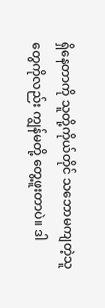ရှိနေတာကို သူတို့ကိုယ်တိုင် သဘောမကျတဲ့သူတွေကိုလည်း ကျွန်မတို့ တွေ့ဖူးတာပဲ။ ဒါ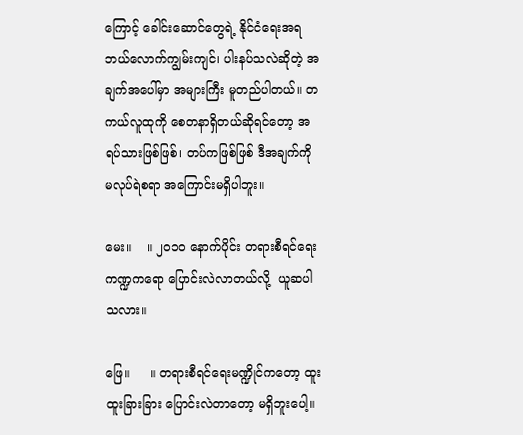ကြောင့် ခေါင်းဆောင်တွေရဲ့ နိုင်ငံရေးအရ ဘယ်လောက်ကျွမ်းကျင်၊ ပါးနပ်သလဲဆိုတဲ့ အချက်အပေါ်မှာ အများကြီး မူတည်ပါတယ်။ တကယ်လူထုကို စေတနာရှိတယ်ဆိုရင်တော့ အရပ်သားဖြစ်ဖြစ်၊ တပ်ကဖြစ်ဖြစ် ဒီအချက်ကို မလုပ်ရဲစရာ အကြောင်းမရှိပါဘူး။

မေး။    ။ ၂၀၁၀ နောက်ပိုင်း တရားစီရင်ရေး ကဏ္ဍကရော ပြောင်းလဲလာတယ်လို့  ယူဆပါသလား။

ဖြေ။     ။ တရားစီရင်ရေးမဏ္ဍိုင်ကတော့ ထူးထူးခြားခြား ပြောင်းလဲတာတော့ မရှိဘူးပေါ့။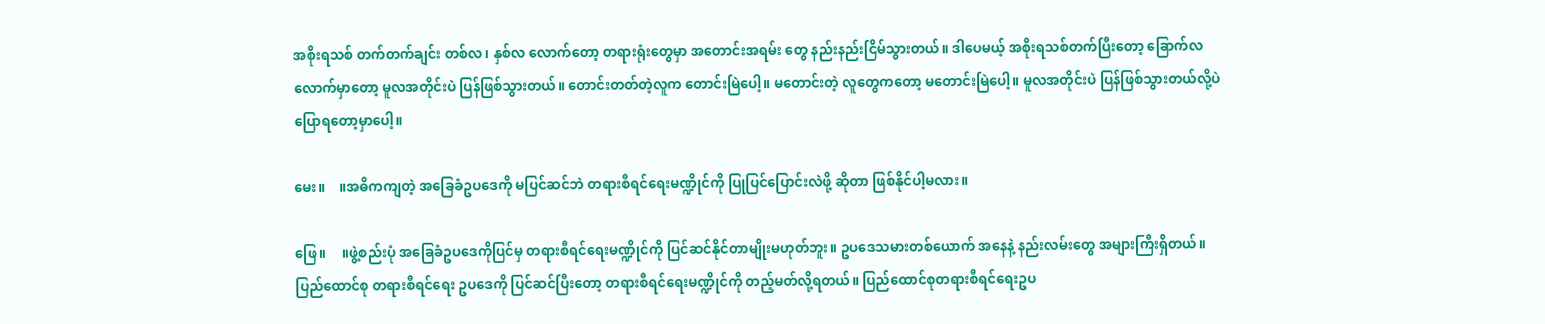အစိုးရသစ် တက်တက်ချင်း တစ်လ၊ နှစ်လ လောက်တော့ တရားရုံးတွေမှာ အတောင်းအရမ်း တွေ နည်းနည်းငြိမ်သွားတယ်။ ဒါပေမယ့် အစိုးရသစ်တက်ပြီးတော့ ခြောက်လလောက်မှာတော့ မူလအတိုင်းပဲ ပြန်ဖြစ်သွားတယ်။ တောင်းတတ်တဲ့လူက တောင်းမြဲပေါ့။ မတောင်းတဲ့ လူတွေကတော့ မတောင်းမြဲပေါ့။ မူလအတိုင်းပဲ ပြန်ဖြစ်သွားတယ်လို့ပဲ ပြောရတော့မှာပေါ့။

မေး။    ။အဓိကကျတဲ့ အခြေခံဥပဒေကို မပြင်ဆင်ဘဲ တရားစီရင်ရေးမဏ္ဍိုင်ကို ပြုပြင်ပြောင်းလဲဖို့ ဆိုတာ ဖြစ်နိုင်ပါ့မလား။

ဖြေ။     ။ဖွဲ့စည်းပုံ အခြေခံဥပဒေကိုပြင်မှ တရားစီရင်ရေးမဏ္ဍိုင်ကို ပြင်ဆင်နိုင်တာမျိုးမဟုတ်ဘူး။ ဥပဒေသမားတစ်ယောက် အနေနဲ့ နည်းလမ်းတွေ အများကြီးရှိတယ်။ ပြည်ထောင်စု တရားစီရင်ရေး ဥပဒေကို ပြင်ဆင်ပြီးတော့ တရားစီရင်ရေးမဏ္ဍိုင်ကို တည့်မတ်လို့ရတယ်။ ပြည်ထောင်စုတရားစီရင်ရေးဥပ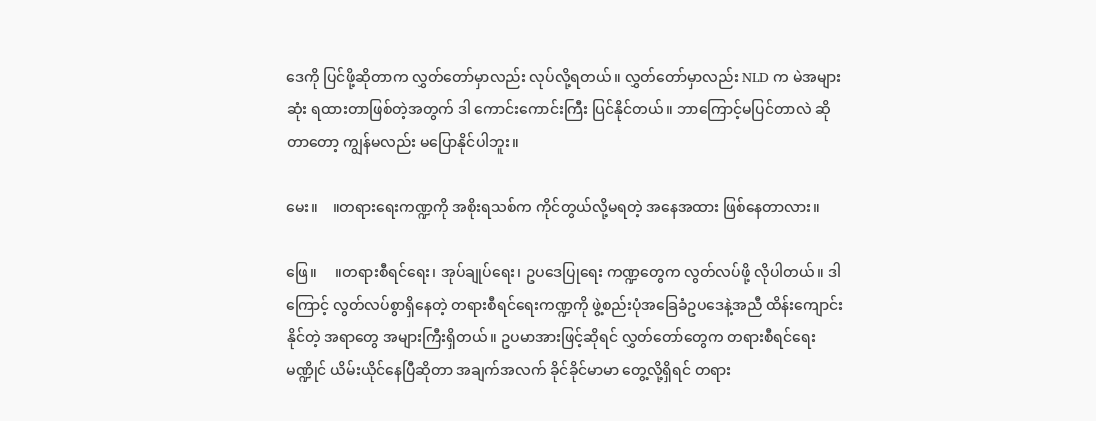ဒေကို ပြင်ဖို့ဆိုတာက လွှတ်တော်မှာလည်း လုပ်လို့ရတယ်။ လွှတ်တော်မှာလည်း NLD က မဲအများဆုံး ရထားတာဖြစ်တဲ့အတွက် ဒါ ကောင်းကောင်းကြီး ပြင်နိုင်တယ်။ ဘာကြောင့်မပြင်တာလဲ ဆိုတာတော့ ကျွန်မလည်း မပြောနိုင်ပါဘူး။

မေး။    ။တရားရေးကဏ္ဍကို အစိုးရသစ်က ကိုင်တွယ်လို့မရတဲ့ အနေအထား ဖြစ်နေတာလား။

ဖြေ။     ။တရားစီရင်ရေး၊ အုပ်ချုပ်ရေး၊ ဥပဒေပြုရေး ကဏ္ဍတွေက လွတ်လပ်ဖို့ လိုပါတယ်။ ဒါကြောင့် လွတ်လပ်စွာရှိနေတဲ့ တရားစီရင်ရေးကဏ္ဍကို ဖွဲ့စည်းပုံအခြေခံဥပဒေနဲ့အညီ ထိန်းကျောင်းနိုင်တဲ့ အရာတွေ အများကြီးရှိတယ်။ ဥပမာအားဖြင့်ဆိုရင် လွှတ်တော်တွေက တရားစီရင်ရေးမဏ္ဍိုင် ယိမ်းယိုင်နေပြီဆိုတာ အချက်အလက် ခိုင်ခိုင်မာမာ တွေ့လို့ရှိရင် တရား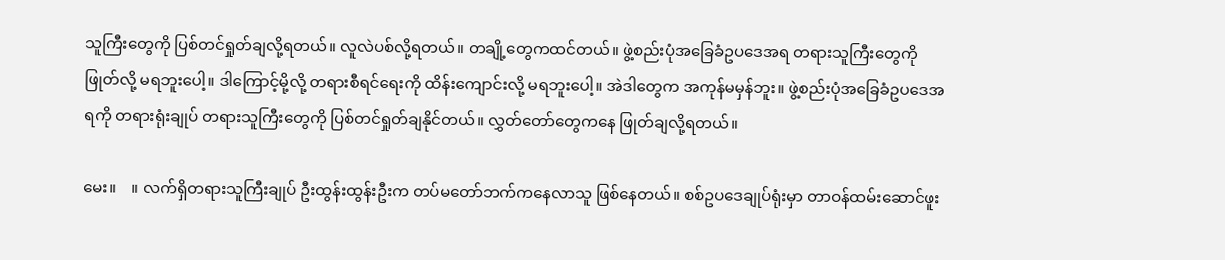သူကြီးတွေကို ပြစ်တင်ရှုတ်ချလို့ရတယ်။ လူလဲပစ်လို့ရတယ်။ တချို့တွေကထင်တယ်။ ဖွဲ့စည်းပုံအခြေခံဥပဒေအရ တရားသူကြီးတွေကို ဖြုတ်လို့ မရဘူးပေါ့။ ဒါကြောင့်မို့လို့ တရားစီရင်ရေးကို ထိန်းကျောင်းလို့ မရဘူးပေါ့။ အဲဒါတွေက အကုန်မမှန်ဘူး။ ဖွဲ့စည်းပုံအခြေခံဥပဒေအရကို တရားရုံးချုပ် တရားသူကြီးတွေကို ပြစ်တင်ရှုတ်ချနိုင်တယ်။ လွှတ်တော်တွေကနေ ဖြုတ်ချလို့ရတယ်။

မေး။    ။ လက်ရှိတရားသူကြီးချုပ် ဦးထွန်းထွန်းဦးက တပ်မတော်ဘက်ကနေလာသူ ဖြစ်နေတယ်။ စစ်ဥပဒေချုပ်ရုံးမှာ တာဝန်ထမ်းဆောင်ဖူး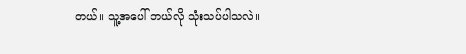တယ်။ သူ့အပေါ် ဘယ်လို သုံးသပ်ပါသလဲ။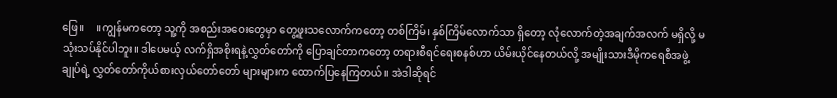ဖြေ။     ။ကျွန်မကတော့ သူ့ကို အစည်းအဝေးတွေမှာ တွေ့ဖူးသလောက်ကတော့ တစ်ကြိမ်၊ နှစ်ကြိမ်လောက်သာ ရှိတော့ လုံလောက်တဲ့အချက်အလက် မရှိလို့ မသုံးသပ်နိုင်ပါဘူး။ ဒါပေမယ့် လက်ရှိအစိုးရနဲ့လွှတ်တော်ကို ပြောချင်တာကတော့ တရားစီရင်ရေးစနစ်ဟာ ယိမ်းယိုင်နေတယ်လို့ အမျိုးသားဒီမိုကရေစီအဖွဲ့ချုပ်ရဲ့ လွှတ်တော်ကိုယ်စားလှယ်တော်တော် များများက ထောက်ပြနေကြတယ်။ အဲဒါဆိုရင်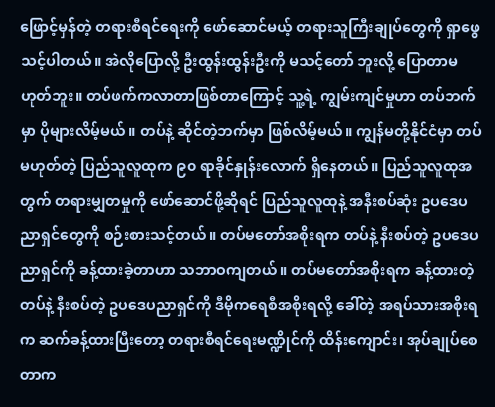ဖြောင့်မှန်တဲ့ တရားစီရင်ရေးကို ဖော်ဆောင်မယ့် တရားသူကြီးချုပ်တွေကို ရှာဖွေသင့်ပါတယ်။ အဲလိုပြောလို့ ဦးထွန်းထွန်းဦးကို မသင့်တော် ဘူးလို့ ပြောတာမဟုတ်ဘူး။ တပ်ဖက်ကလာတာဖြစ်တာကြောင့် သူ့ရဲ့ ကျွမ်းကျင်မှုဟာ တပ်ဘက်မှာ ပိုများလိမ့်မယ်။ တပ်နဲ့ ဆိုင်တဲ့ဘက်မှာ ဖြစ်လိမ့်မယ်။ ကျွန်မတို့နိုင်ငံမှာ တပ်မဟုတ်တဲ့ ပြည်သူလူထုက ၉၀ ရာခိုင်နှုန်းလောက် ရှိနေတယ်။ ပြည်သူလူထုအတွက် တရားမျှတမှုကို ဖော်ဆောင်ဖို့ဆိုရင် ပြည်သူလူထုနဲ့ အနီးစပ်ဆုံး ဥပဒေပညာရှင်တွေကို စဉ်းစားသင့်တယ်။ တပ်မတော်အစိုးရက တပ်နဲ့ နီးစပ်တဲ့ ဥပဒေပညာရှင်ကို ခန့်ထားခဲ့တာဟာ သဘာဝကျတယ်။ တပ်မတော်အစိုးရက ခန့်ထားတဲ့ တပ်နဲ့ နီးစပ်တဲ့ ဥပဒေပညာရှင်ကို ဒီမိုကရေစီအစိုးရလို့ ခေါ်တဲ့ အရပ်သားအစိုးရက ဆက်ခန့်ထားပြီးတော့ တရားစီရင်ရေးမဏ္ဍိုင်ကို ထိန်းကျောင်း၊ အုပ်ချုပ်စေတာက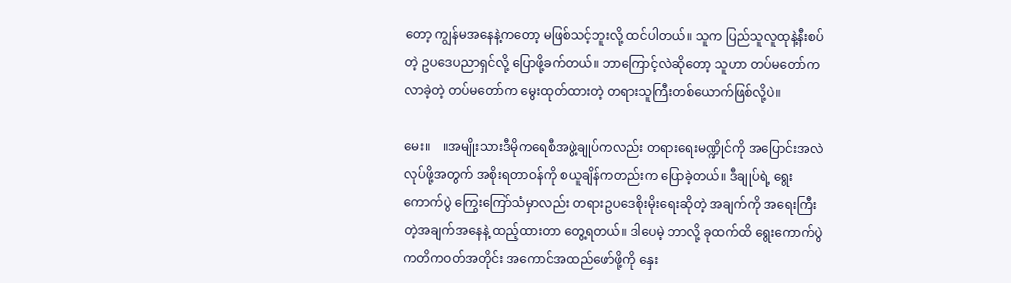တော့ ကျွန်မအနေနဲ့ကတော့ မဖြစ်သင့်ဘူးလို့ ထင်ပါတယ်။ သူက ပြည်သူလူထုနဲ့နီးစပ်တဲ့ ဥပဒေပညာရှင်လို့ ပြောဖို့ခက်တယ်။ ဘာကြောင့်လဲဆိုတော့ သူဟာ တပ်မတော်က လာခဲ့တဲ့ တပ်မတော်က မွေးထုတ်ထားတဲ့ တရားသူကြီးတစ်ယောက်ဖြစ်လို့ပဲ။

မေး။    ။အမျိုးသားဒီမိုကရေစီအဖွဲ့ချုပ်ကလည်း တရားရေးမဏ္ဍိုင်ကို အပြောင်းအလဲလုပ်ဖို့အတွက် အစိုးရတာဝန်ကို စယူချိန်ကတည်းက ပြောခဲ့တယ်။ ဒီချုပ်ရဲ့ ရွေးကောက်ပွဲ ကြွေးကြော်သံမှာလည်း တရားဥပဒေစိုးမိုးရေးဆိုတဲ့ အချက်ကို အရေးကြီးတဲ့အချက်အနေနဲ့ ထည့်ထားတာ တွေ့ရတယ်။ ဒါပေမဲ့ ဘာလို့ ခုထက်ထိ ရွေးကောက်ပွဲကတိကဝတ်အတိုင်း အကောင်အထည်ဖော်ဖို့ကို နှေး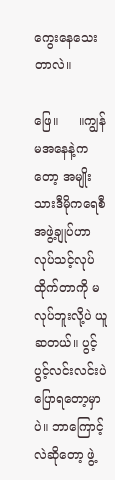ကွေးနေသေးတာလဲ။

ဖြေ။     ။ကျွန်မအနေနဲ့ကတော့ အမျိုးသားဒီမိုကရေစီအဖွဲ့ချုပ်ဟာ လုပ်သင့်လုပ်ထိုက်တာကို မလုပ်ဘူးလို့ပဲ ယူဆတယ်။ ပွင့်ပွင့်လင်းလင်းပဲ ပြောရတော့မှာပဲ။ ဘာကြောင့်လဲဆိုတော့ ဖွဲ့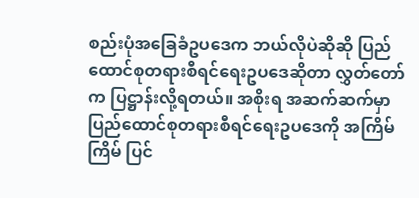စည်းပုံအခြေခံဥပဒေက ဘယ်လိုပဲဆိုဆို ပြည်ထောင်စုတရားစီရင်ရေးဥပဒေဆိုတာ လွှတ်တော်က ပြဋ္ဌာန်းလို့ရတယ်။ အစိုးရ အဆက်ဆက်မှာ ပြည်ထောင်စုတရားစီရင်ရေးဥပဒေကို အကြိမ်ကြိမ် ပြင်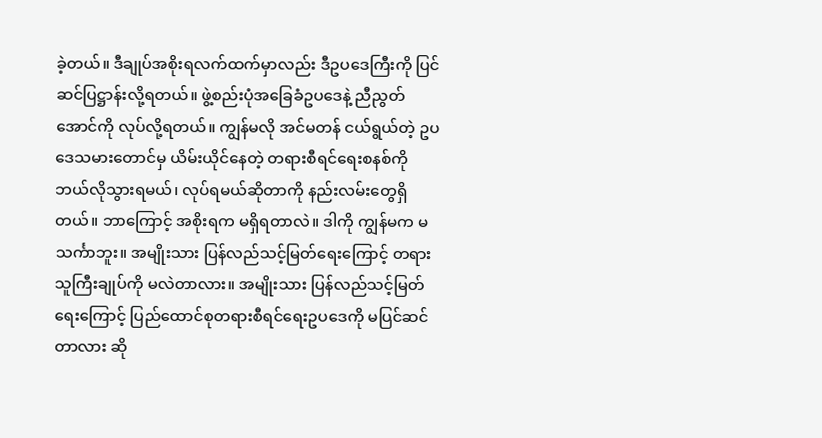ခဲ့တယ်။ ဒီချုပ်အစိုးရလက်ထက်မှာလည်း ဒီဥပဒေကြီးကို ပြင်ဆင်ပြဋ္ဌာန်းလို့ရတယ်။ ဖွဲ့စည်းပုံအခြေခံဥပဒေနဲ့ ညီညွတ်အောင်ကို လုပ်လို့ရတယ်။ ကျွန်မလို အင်မတန် ငယ်ရွယ်တဲ့ ဥပဒေသမားတောင်မှ ယိမ်းယိုင်နေတဲ့ တရားစီရင်ရေးစနစ်ကို ဘယ်လိုသွားရမယ်၊ လုပ်ရမယ်ဆိုတာကို နည်းလမ်းတွေရှိတယ်။ ဘာကြောင့် အစိုးရက မရှိရတာလဲ။ ဒါကို ကျွန်မက မသင်္ကာဘူး။ အမျိုးသား ပြန်လည်သင့်မြတ်ရေးကြောင့် တရားသူကြီးချုပ်ကို မလဲတာလား။ အမျိုးသား ပြန်လည်သင့်မြတ်ရေးကြောင့် ပြည်ထောင်စုတရားစီရင်ရေးဥပဒေကို မပြင်ဆင်တာလား ဆို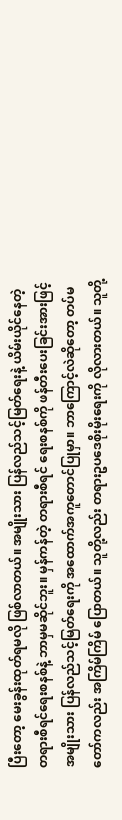ပြီးတော့ မေးခွန်းထုတ်ရမလို ဖြစ်လာတယ်။ အမျိုးသား ပြန်လည်သင့်မြတ်ရေးနဲ့ ယိမ်းယိုင်နေတဲ့ တရားစီရင်ရေးစနစ်နဲ့ ဘာမှမဆိုင်ဘူး။ မှန်ကန်တဲ့ တရားစီရင် ရေးစနစ်ကို ဖန်တီးပေးခြင်းအားဖြင့် အမျိုးသား ပြန်လည်သင့်မြတ်ရေးကို အထောက်အကူတောင်ပြုမှာ။ ဘာကြောင့်လဲဆိုတော့ တပ်မတော်ကလည်း အကြိမ်ကြိမ် ပြောတယ်။ သူတို့လည်း တရားဥပဒေစိုးမိုးရေးကို လိုလားတယ်။ သူတို့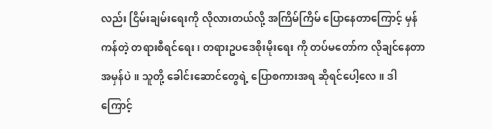လည်း ငြိမ်းချမ်းရေးကို လိုလားတယ်လို့ အကြိမ်ကြိမ် ပြောနေတာကြောင့် မှန်ကန်တဲ့ တရားစီရင်ရေး၊ တရားဥပဒေစိုးမိုးရေး ကို တပ်မတော်က လိုချင်နေတာ အမှန်ပဲ။ သူတို့ ခေါင်းဆောင်တွေရဲ့ ပြောစကားအရ ဆိုရင်ပေါ့လေ။ ဒါကြောင့်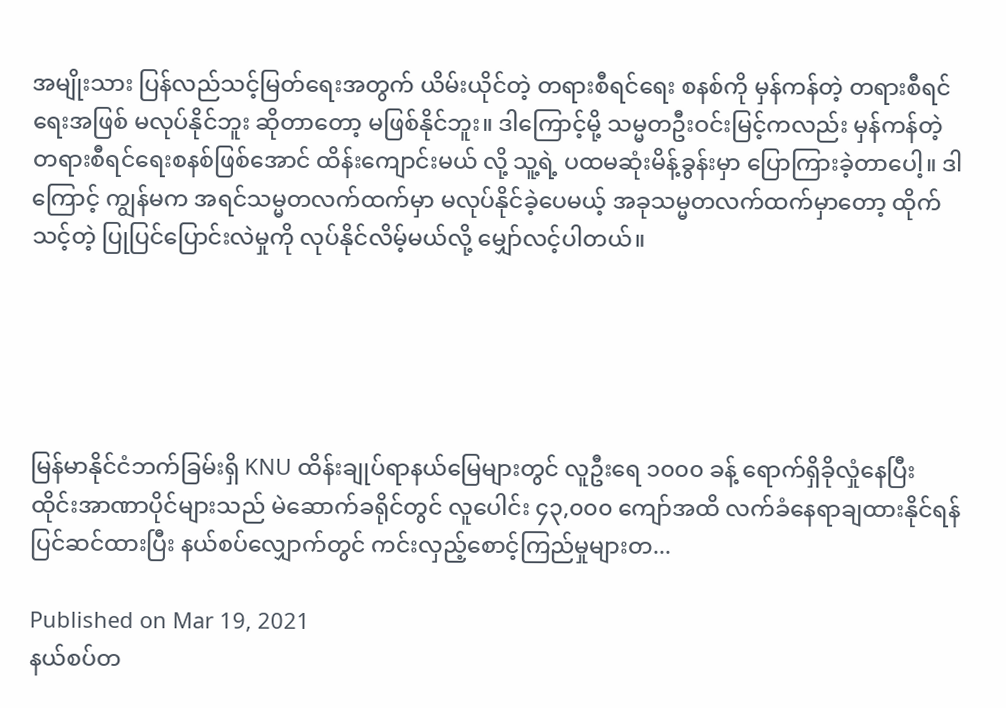အမျိုးသား ပြန်လည်သင့်မြတ်ရေးအတွက် ယိမ်းယိုင်တဲ့ တရားစီရင်ရေး စနစ်ကို မှန်ကန်တဲ့ တရားစီရင်ရေးအဖြစ် မလုပ်နိုင်ဘူး ဆိုတာတော့ မဖြစ်နိုင်ဘူး။ ဒါကြောင့်မို့ သမ္မတဦးဝင်းမြင့်ကလည်း မှန်ကန်တဲ့ တရားစီရင်ရေးစနစ်ဖြစ်အောင် ထိန်းကျောင်းမယ် လို့ သူ့ရဲ့ ပထမဆုံးမိန့်ခွန်းမှာ ပြောကြားခဲ့တာပေါ့။ ဒါကြောင့် ကျွန်မက အရင်သမ္မတလက်ထက်မှာ မလုပ်နိုင်ခဲ့ပေမယ့် အခုသမ္မတလက်ထက်မှာတော့ ထိုက်သင့်တဲ့ ပြုပြင်ပြောင်းလဲမှုကို လုပ်နိုင်လိမ့်မယ်လို့ မျှော်လင့်ပါတယ်။





မြန်မာနိုင်ငံဘက်ခြမ်းရှိ KNU ထိန်းချုပ်ရာနယ်မြေများတွင် လူဦးရေ ၁၀၀၀ ခန့် ရောက်ရှိခိုလှုံနေပြီး  ထိုင်းအာဏာပိုင်များသည် မဲဆောက်ခရိုင်တွင် လူပေါင်း ၄၃,၀၀၀ ကျော်အထိ လက်ခံနေရာချထားနိုင်ရန် ပြင်ဆင်ထားပြီး နယ်စပ်လျှောက်တွင် ကင်းလှည့်စောင့်ကြည်မှုများတ...

Published on Mar 19, 2021
နယ်စပ်တ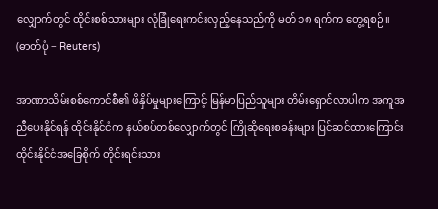လျှောက်တွင် ထိုင်းစစ်သားများ လုံခြုံရေးကင်းလှည့်နေသည်ကို မတ် ၁၈ ရက်က တွေ့ရစဉ်။  (ဓာတ်ပုံ − Reuters)

အာဏာသိမ်းစစ်ကောင်စီ၏ ဖိနှိပ်မှုများကြောင့် မြန်မာပြည်သူများ တိမ်းရှောင်လာပါက အကူအညီပေးနိုင်ရန် ထိုင်းနိုင်ငံက နယ်စပ်တစ်လျှောက်တွင် ကြိုဆိုရေးစခန်းများ ပြင်ဆင်ထားကြောင်း ထိုင်းနိုင်ငံအခြေစိုက် တိုင်းရင်းသား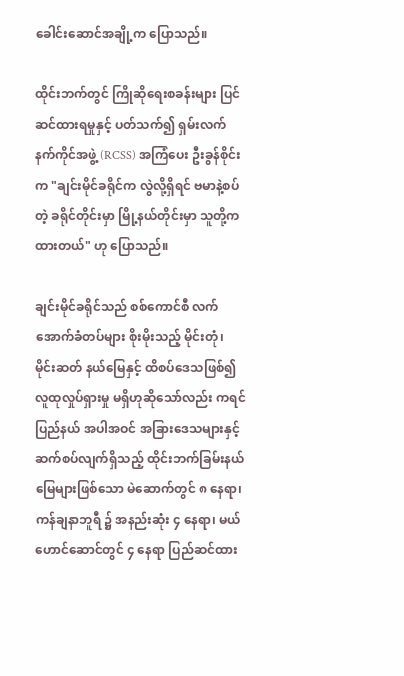ခေါင်းဆောင်အချို့က ပြောသည်။

ထိုင်းဘက်တွင် ကြိုဆိုရေးစခန်းများ ပြင်ဆင်ထားရမှုနှင့် ပတ်သက်၍ ရှမ်းလက်နက်ကိုင်အဖွဲ့ (RCSS) အကြံပေး ဦးခွန်စိုင်းက "ချင်းမိုင်ခရိုင်က လွဲလို့ရှိရင် ဗမာနဲ့စပ်တဲ့ ခရိုင်တိုင်းမှာ မြို့နယ်တိုင်းမှာ သူတို့က ထားတယ်" ဟု ပြောသည်။

ချင်းမိုင်ခရိုင်သည် စစ်ကောင်စီ လက်အောက်ခံတပ်များ စိုးမိုးသည့် မိုင်းတုံ၊ မိုင်းဆတ် နယ်မြေနှင့် ထိစပ်ဒေသဖြစ်၍ လူထုလှုပ်ရှားမှု မရှိဟုဆိုသော်လည်း ကရင်ပြည်နယ် အပါအဝင် အခြားဒေသများနှင့် ဆက်စပ်လျက်ရှိသည့် ထိုင်းဘက်ခြမ်းနယ်မြေများဖြစ်သော မဲ‌ဆောက်တွင် ၈ နေရာ၊ ကန်ချနာဘူရီ ၌ အနည်းဆုံး ၄ နေရာ၊ မယ်ဟောင်ဆောင်တွင် ၄ နေရာ ပြည်ဆင်ထား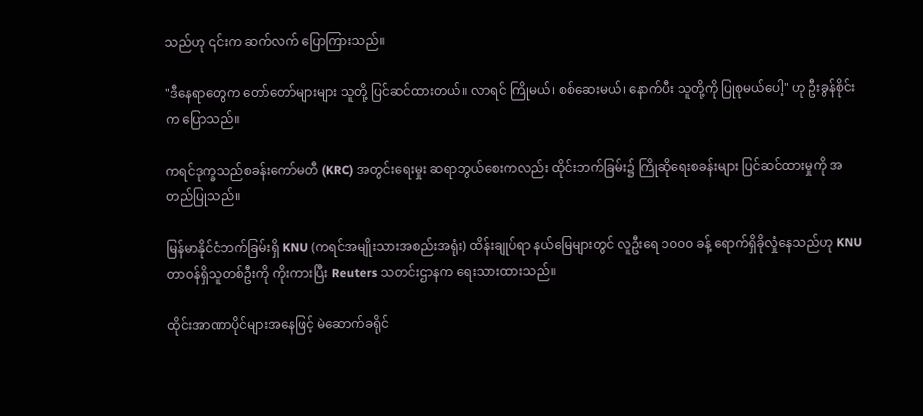သည်ဟု ၎င်းက ဆက်လက် ပြောကြားသည်။

"ဒီနေရာတွေက တော်တော်များများ သူတို့ ပြင်ဆင်ထားတယ်။ လာရင် ကြိုမယ်၊ စစ်ဆေးမယ်၊ နောက်ပီး သူတို့ကို ပြုစုမယ်ပေါ့" ဟု ဦးခွန်စိုင်းက ပြောသည်။

ကရင်ဒုက္ခသည်စခန်းကော်မတီ (KRC) အတွင်းရေးမှုး ဆရာဘွယ်စေးကလည်း ထိုင်းဘက်ခြမ်း၌ ကြိုဆိုရေးစခန်းများ ပြင်ဆင်ထားမှုကို အတည်ပြုသည်။

မြန်မာနိုင်ငံဘက်ခြမ်းရှိ KNU (ကရင်အမျိုးသားအစည်းအရုံး) ထိန်းချုပ်ရာ နယ်မြေများတွင် လူဦးရေ ၁၀၀၀ ခန့် ရောက်ရှိခိုလှုံနေသည်ဟု KNU တာဝန်ရှိသူတစ်ဦးကို ကိုးကားပြီး Reuters သတင်းဌာနက ရေးသားထားသည်။

ထိုင်းအာဏာပိုင်များအနေဖြင့် မဲဆောက်ခရိုင်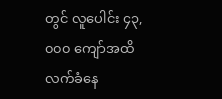တွင် လူပေါင်း ၄၃,၀၀၀ ကျော်အထိ လက်ခံနေ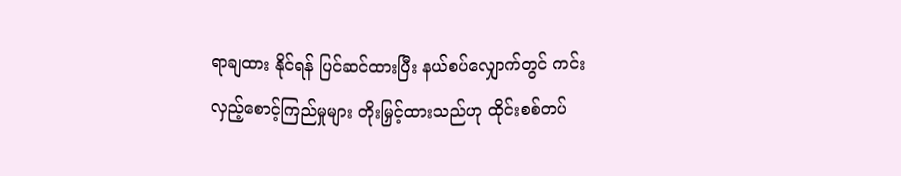ရာချထား နိုင်ရန် ပြင်ဆင်ထားပြီး နယ်စပ်လျှောက်တွင် ကင်းလှည့်စောင့်ကြည်မှုများ တိုးမြှင့်ထားသည်ဟု ထိုင်းစစ်တပ်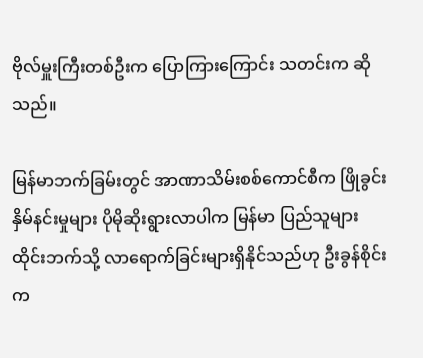ဗိုလ်မှူးကြီးတစ်ဦးက ပြောကြားကြောင်း သတင်းက ဆိုသည်။

မြန်မာဘက်ခြမ်းတွင် အာဏာသိမ်းစစ်ကောင်စီက ဖြိုခွင်းနှိမ်နင်းမှုများ ပိုမိုဆိုးရွားလာပါက မြန်မာ ပြည်သူများ ထိုင်းဘက်သို့ လာရောက်ခြင်းများရှိနိုင်သည်ဟု ဦးခွန်စိုင်းက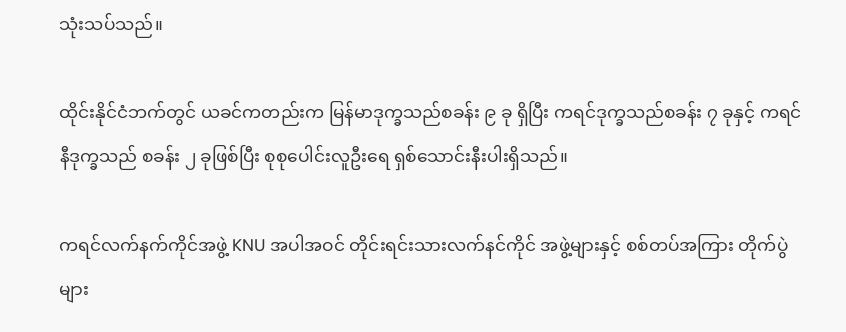သုံးသပ်သည်။

ထိုင်းနိုင်ငံဘက်တွင် ယခင်ကတည်းက မြန်မာဒုက္ခသည်စခန်း ၉ ခု ရှိပြီး ကရင်ဒုက္ခသည်စခန်း ၇ ခုနှင့် ကရင်နီဒုက္ခသည် စခန်း ၂ ခုဖြစ်ပြီး စုစုပေါင်းလူဦးရေ ရှစ်သောင်းနီးပါးရှိသည်။

ကရင်လက်နက်ကိုင်အဖွဲ့ KNU အပါအဝင် တိုင်းရင်းသားလက်နင်ကိုင် အဖွဲ့များနှင့် စစ်တပ်အကြား တိုက်ပွဲများ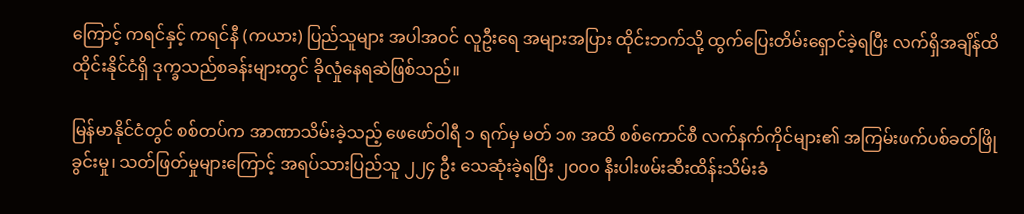ကြောင့် ကရင်နှင့် ကရင်နီ (ကယား) ပြည်သူများ အပါအဝင် လူဦးရေ အများအပြား ထိုင်းဘက်သို့ ထွက်ပြေးတိမ်းရှောင်ခဲ့ရပြီး လက်ရှိအချိန်ထိ ထိုင်းနိုင်ငံရှိ ဒုက္ခသည်စခန်းများတွင် ခိုလှုံနေရဆဲဖြစ်သည်။

မြန်မာနိုင်ငံတွင် စစ်တပ်က အာဏာသိမ်းခဲ့သည့် ဖေဖော်ဝါရီ ၁ ရက်မှ မတ် ၁၈ အထိ စစ်ကောင်စီ လက်နက်ကိုင်များ၏ အကြမ်းဖက်ပစ်ခတ်ဖြိုခွင်းမှု၊ သတ်ဖြတ်မှုများကြောင့် အရပ်သားပြည်သူ ၂၂၄ ဦး သေဆုံးခဲ့ရပြီး ၂၀၀၀ နီးပါးဖမ်းဆီးထိန်းသိမ်းခံ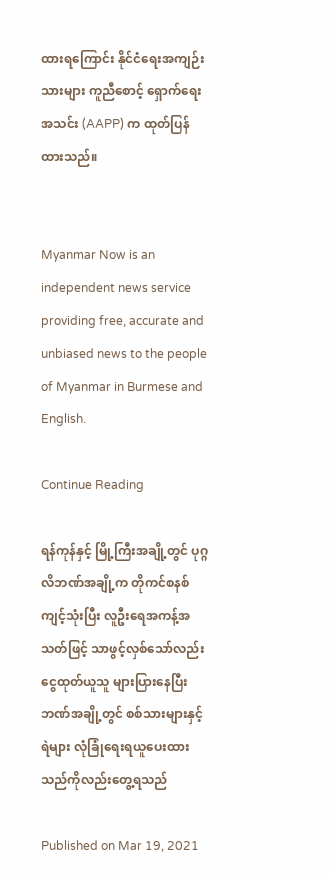ထားရကြောင်း နိုင်ငံရေးအကျဉ်းသားများ ကူညီစောင့် ရှောက်ရေးအသင်း (AAPP) က ထုတ်ပြန်ထားသည်။


Myanmar Now is an independent news service providing free, accurate and unbiased news to the people of Myanmar in Burmese and English.

Continue Reading

ရန်ကုန်နှင့် မြို့ကြီးအချို့တွင် ပုဂ္ဂလိဘဏ်အချို့က တိုကင်စနစ်ကျင့်သုံးပြီး လူဦးရေအကန့်အသတ်ဖြင့် သာဖွင့်လှစ်သော်လည်း ငွေထုတ်ယူသူ များပြားနေပြီး ဘဏ်အချို့တွင် စစ်သားများနှင့် ရဲများ လုံခြုံရေးရယူပေးထားသည်ကိုလည်းတွေ့ရသည်

Published on Mar 19, 2021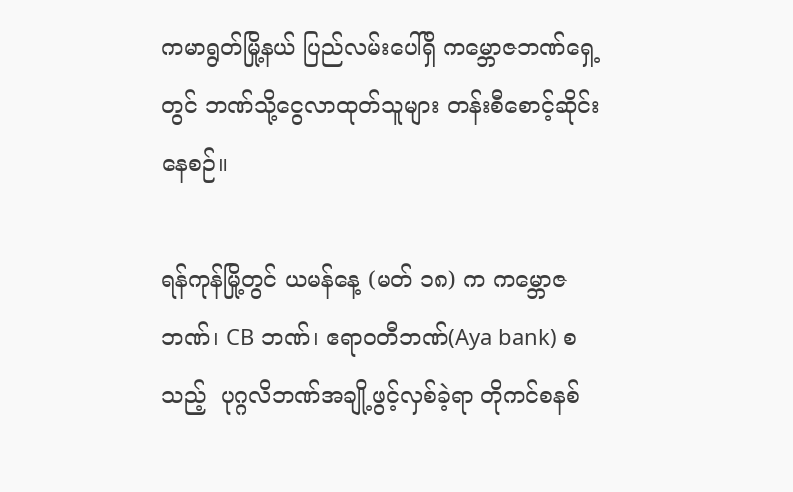ကမာရွတ်မြို့နယ် ပြည်လမ်းပေါ်ရှိ ကမ္ဘောဇဘဏ်ရှေ့တွင် ဘဏ်သို့ငွေလာထုတ်သူများ တန်းစီစောင့်ဆိုင်းနေစဉ်။

ရန်ကုန်မြို့တွင် ယမန်နေ့ (မတ် ၁၈) က ကမ္ဘောဇဘဏ်၊ CB ဘဏ်၊ ဧရာဝတီဘဏ်(Aya bank) စသည့်  ပုဂ္ဂလိဘဏ်အချို့ဖွင့်လှစ်ခဲ့ရာ တိုကင်စနစ်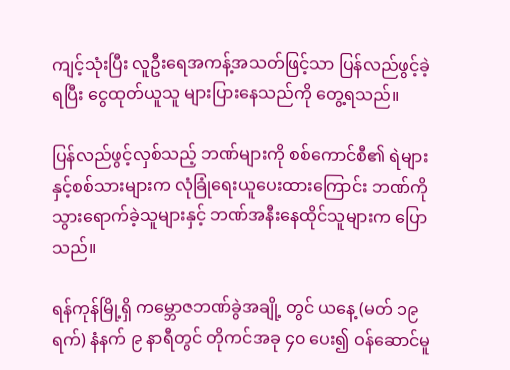ကျင့်သုံးပြီး လူဦးရေအကန့်အသတ်ဖြင့်သာ ပြန်လည်ဖွင့်ခဲ့ရပြီး ငွေထုတ်ယူသူ များပြားနေသည်ကို တွေ့ရသည်။

ပြန်လည်ဖွင့်လှစ်သည့် ဘဏ်များကို စစ်ကောင်စီ၏ ရဲများနှင့်စစ်သားများက လုံခြုံရေးယူပေးထားကြောင်း ဘဏ်ကိုသွားရောက်ခဲ့သူများနှင့် ဘဏ်အနီးနေထိုင်သူများက ပြောသည်။

ရန်ကုန်မြို့ရှိ ကမ္ဘောဇဘဏ်ခွဲအချို့ တွင် ယနေ့ (မတ် ၁၉ ရက်) နံနက် ၉ နာရီတွင် တိုကင်အခု ၄၀ ပေး၍ ဝန်ဆောင်မူ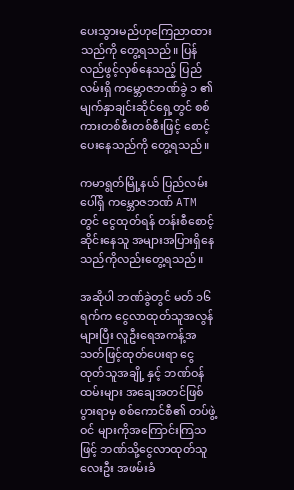ပေးသွားမည်ဟုကြေညာထားသည်ကို တွေ့ရသည်။ ပြန်လည်ဖွင့်လှစ်နေသည့် ပြည်လမ်းရှိ ကမ္ဘောဇဘဏ်ခွဲ ၁ ၏ မျက်နှာချင်းဆိုင်ရှေ့တွင် စစ်ကားတစ်စီးတစ်စီးဖြင့် စောင့်ပေးနေသည်ကို တွေ့ရသည်။

ကမာရွတ်မြို့နယ် ပြည်လမ်းပေါ်ရှိ ကမ္ဘောဇဘဏ် ATM တွင် ငွေထုတ်ရန် တန်းစီစောင့်ဆိုင်းနေသူ အများအပြားရှိနေသည်ကိုလည်းတွေ့ရသည်။

အဆိုပါ ဘဏ်ခွဲတွင် မတ် ၁၆ ရက်က ငွေလာထုတ်သူအလွန်များပြီး လူဦးရေအကန့်အသတ်ဖြင့်ထုတ်ပေးရာ ငွေထုတ်သူအချို့ နှင့် ဘဏ်ဝန်ထမ်းများ အချေအတင်ဖြစ်ပွားရာမှ စစ်ကောင်စီ၏ တပ်ဖွဲ့ဝင် များကိုအကြောင်းကြသဖြင့် ဘဏ်သို့ငွေလာထုတ်သူလေးဦး အဖမ်းခံ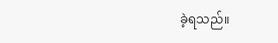ခဲ့ရသည်။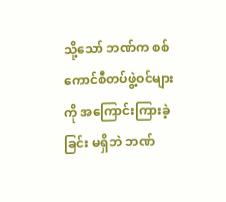သို့သော် ဘဏ်က စစ်ကောင်စီတပ်ဖွဲ့ဝင်များကို အကြောင်းကြားခဲ့ခြင်း မရှိဘဲ ဘဏ်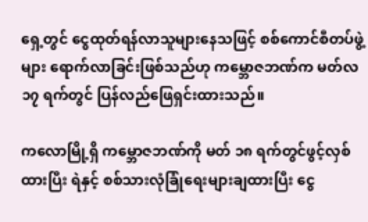ရှေ့တွင် ငွေထုတ်ရန်လာသူများနေသဖြင့် စစ်ကောင်စီတပ်ဖွဲ့များ ရောက်လာခြင်းဖြစ်သည်ဟု ကမ္ဘောဇဘဏ်က မတ်လ ၁၇ ရက်တွင် ပြန်လည်ဖြေရှင်းထားသည်။

ကလောမြို့ရှိ ကမ္ဘောဇဘဏ်ကို မတ် ၁၈ ရက်တွင်ဖွင့်လှစ်ထားပြီး ရဲနှင့် စစ်သားလုံခြုံရေးများချထားပြီး ငွေ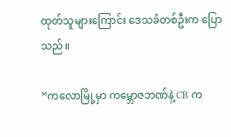ထုတ်သူများကြောင်း ဒေသခံတစ်ဦးက ပြောသည်။

“ကလောမြို့မှာ ကမ္ဘောဇဘဏ်နဲ့ CB က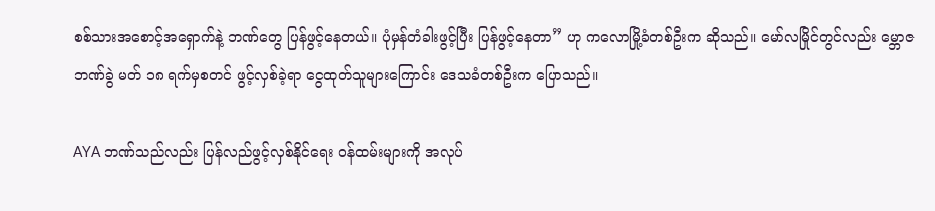စစ်သားအစောင့်အရှောက်နဲ့ ဘဏ်တွေ ပြန်ဖွင့်နေတယ်။ ပုံမှန်တံခါးဖွင့်ပြီး ပြန်ဖွင့်နေတာ” ဟု ကလောမြို့ခံတစ်ဦးက ဆိုသည်။ မော်လမြိုင်တွင်လည်း မ္ဘောဇဘဏ်ခွဲ မတ် ၁၈ ရက်မှစတင် ဖွင့်လှစ်ခဲ့ရာ ငွေထုတ်သူများကြောင်း ဒေသခံတစ်ဦးက ပြောသည်။

AYA ဘဏ်သည်လည်း ပြန်လည်ဖွင့်လှစ်နိုင်ရေး ဝန်ထမ်းများကို အလုပ်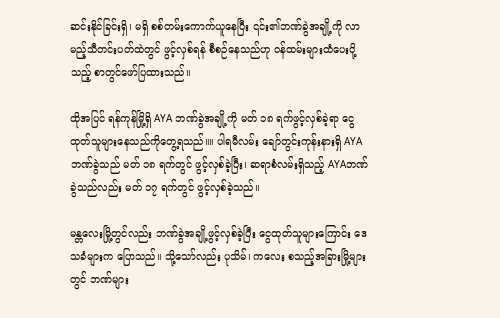ဆင်းနိုင်ခြင်းရှိ၊ မရှိ စစ်တမ်းကောက်ယူနေပြီး ၎င်း၏ဘဏ်ခွဲအချို့ကို လာမည့်သီတင်းပတ်ထဲတွင် ဖွင့်လှစ်ရန် စီစဉ်နေသည်ဟု ဝန်ထမ်းများထံပေးပို့သည့် စာတွင်ဖော်ပြထားသည်။

ထိုအပြင် ရန်ကုန်မြို့ရှိ AYA ဘဏ်ခွဲအချို့ကို မတ် ၁၈ ရက်ဖွင့်လှစ်ခဲ့ရာ ငွေထုတ်သူများနေသည်ကိုတွေ့ရသည်။။ ပါရမီလမ်း ချော်တွင်းကုန်းနားရှိ AYA ဘဏ်ခွဲသည် မတ် ၁၈ ရက်တွင် ဖွင့်လှစ်ခဲ့ပြီး၊ ဆရာစံလမ်းရှိသည့် AYAဘဏ်ခွဲသည်လည်း မတ် ၁၇ ရက်တွင် ဖွင့်လှစ်ခဲ့သည်။

မန္တလေးမြို့တွင်လည်း ဘဏ်ခွဲအချို့ဖွင့်လှစ်ခဲ့ပြီး ငွေထုတ်သူများကြောင်း ဒေသခံများက ပြောသည်။ သို့သော်လည်း ပုသိမ်၊ ကလေး စသည့်အခြားမြို့များတွင် ဘဏ်များ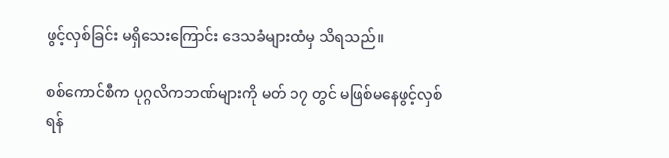ဖွင့်လှစ်ခြင်း မရှိသေးကြောင်း ဒေသခံများထံမှ သိရသည်။

စစ်ကောင်စီက ပုဂ္ဂလိကဘဏ်များကို မတ် ၁၇ တွင် မဖြစ်မနေဖွင့်လှစ်ရန်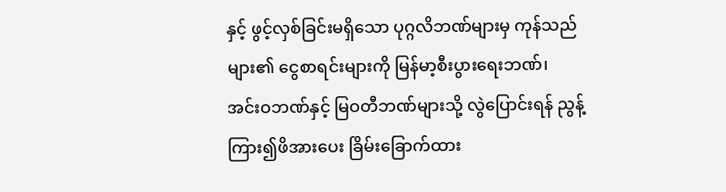နှင့် ဖွင့်လှစ်ခြင်းမရှိသော ပုဂ္ဂလိဘဏ်များမှ ကုန်သည်များ၏ ငွေစာရင်းများကို မြန်မာ့စီးပွားရေးဘဏ်၊ အင်းဝဘဏ်နှင့် မြဝတီဘဏ်များသို့ လွဲပြောင်းရန် ညွန့်ကြား၍ဖိအားပေး ခြိမ်းခြောက်ထား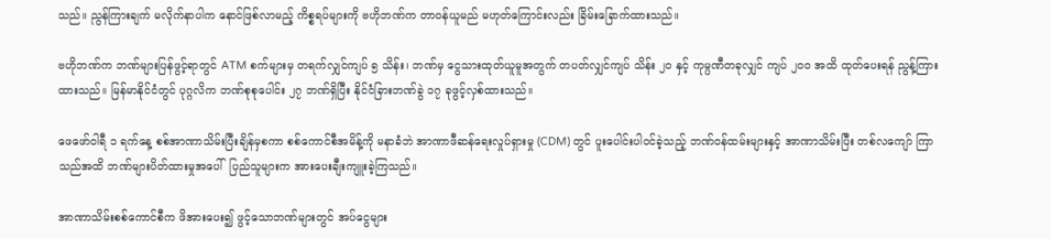သည်။ ညွန်ကြားချက် မလိုက်နာပါက နောင်ဖြစ်လာမည့် ကိစ္စရပ်များကို ဗဟိုဘဏ်က တာဝန်ယူမည် မဟုတ်ကြောင်းလည်း ခြိမ်းခြောက်ထားသည်။

ဗဟိုဘဏ်က ဘဏ်များပြန်ဖွင့်ရာတွင် ATM စက်များမှ တရက်လျှင်ကျပ် ၅ သိန်း၊ ဘဏ်မှ ငွေသားထုတ်ယူမူအတွက် တပတ်လျှင်ကျပ် သိန်း ၂၀ နှင့် ကုမ္ပဏီတခုလျှင် ကျပ် ၂၀၀ အထိ ထုတ်ပေးရန် ညွန့်ကြားထားသည်။ မြန်မာနိုင်ငံတွင် ပုဂ္ဂလိက ဘဏ်စုစုပေါင်း ၂၇ ဘဏ်ရှိပြီး နိုင်ငံခြားဘဏ်ခွဲ ၁၇ ခုဖွင့်လှစ်ထားသည်။

ဖေဖော်ဝါရီ ၁ ရက်နေ့ စစ်အာဏာသိမ်းပြီးချိန်မှစကာ စစ်ကောင်စီအမိန့်ကို မနာခံဘဲ အာဏာဖီဆန်ရေးလှုပ်ရှားမှု (CDM) တွင် ပူးပေါင်းပါဝင်ခဲ့သည့် ဘဏ်ဝန်ထမ်းများနှင့် အာဏာသိမ်းပြီး တစ်လကျော် ကြာသည်အထိ ဘဏ်များပိတ်ထားမှုအပေါ်  ပြည်သူများက အားပေးချီးကျူးခဲ့ကြသည်။

အာဏာသိမ်းစစ်ကောင်စီက ဖိအားပေး၍ ဖွင့်သောဘဏ်များတွင် အပ်ငွေများ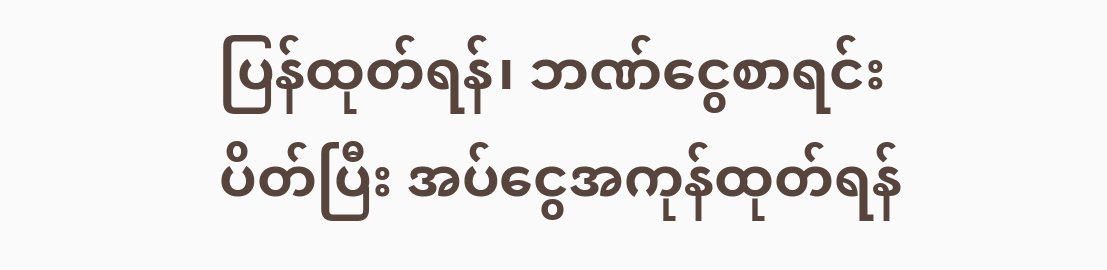ပြန်ထုတ်ရန်၊ ဘဏ်ငွေစာရင်းပိတ်ပြီး အပ်ငွေအကုန်ထုတ်ရန်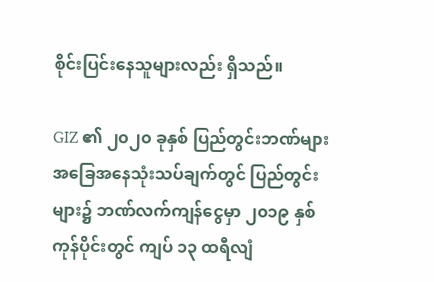စိုင်းပြင်းနေသူများလည်း ရှိသည်။

GIZ ၏ ၂၀၂၀ ခုနှစ် ပြည်တွင်းဘဏ်များ အခြေအနေသုံးသပ်ချက်တွင် ပြည်တွင်းများ၌ ဘဏ်လက်ကျန်ငွေမှာ ၂၀၁၉ နှစ်ကုန်ပိုင်းတွင် ကျပ် ၁၃ ထရီလျံ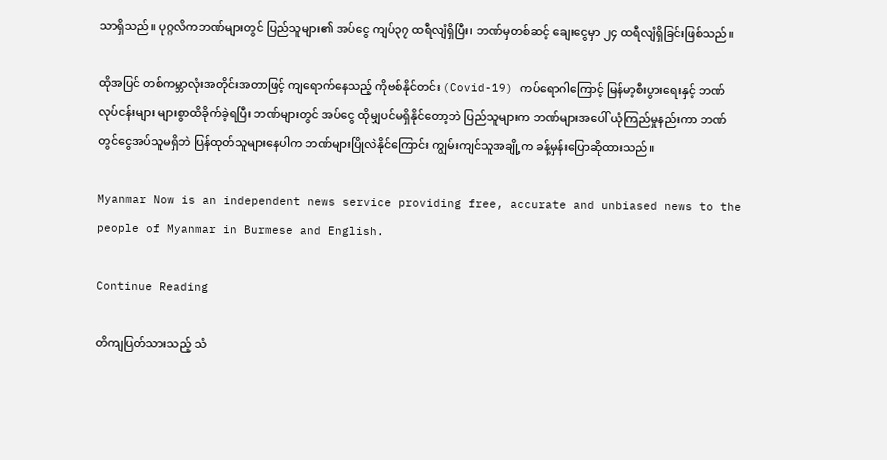သာရှိသည်။ ပုဂ္ဂလိကဘဏ်များတွင် ပြည်သူများ၏ အပ်ငွေ ကျပ်၃၇ ထရီလျံရှိပြီး၊ ဘဏ်မှတစ်ဆင့် ချေးငွေမှာ ၂၄ ထရီလျံရှိခြင်းဖြစ်သည်။

ထိုအပြင် တစ်ကမ္ဘာလုံးအတိုင်းအတာဖြင့် ကျရောက်နေသည့် ကိုဗစ်နိုင်တင်း (Covid-19) ကပ်ရောဂါကြောင့် မြန်မာ့စီးပွားရေးနှင့် ဘဏ်လုပ်ငန်းများ များစွာထိခိုက်ခဲ့ရပြီး ဘဏ်များတွင် အပ်ငွေ ထိုမျှပင်မရှိနိုင်တော့ဘဲ ပြည်သူများက ဘဏ်များအပေါ် ယုံကြည်မှုနည်းကာ ဘဏ်တွင်ငွေအပ်သူမရှိဘဲ ပြန်ထုတ်သူများနေပါက ဘဏ်များပြိုလဲနိုင်ကြောင်း ကျွမ်းကျင်သူအချို့က ခန့်မှန်းပြောဆိုထားသည်။

Myanmar Now is an independent news service providing free, accurate and unbiased news to the people of Myanmar in Burmese and English.

Continue Reading

တိကျပြတ်သားသည့် သံ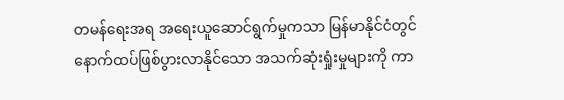တမန်ရေးအရ အရေးယူဆောင်ရွက်မှုကသာ မြန်မာနိုင်ငံတွင် နောက်ထပ်ဖြစ်ပွားလာနိုင်သော အသက်ဆုံးရှုံးမှုများကို ကာ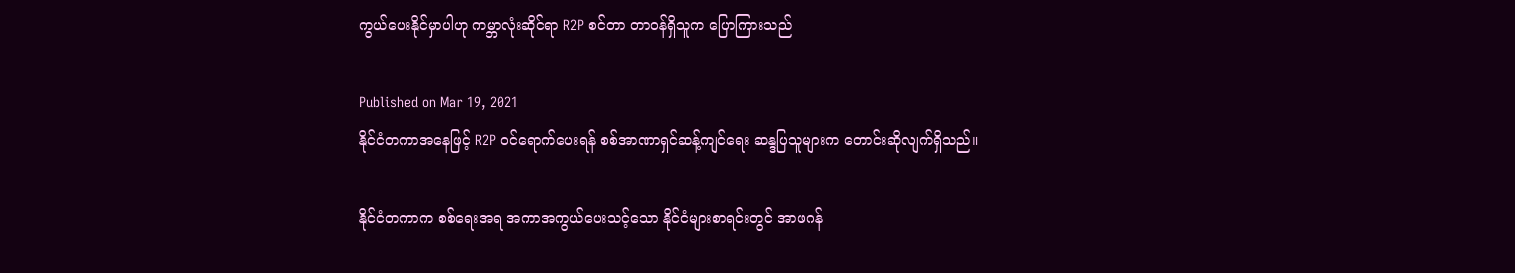ကွယ်ပေးနိုင်မှာပါဟု ကမ္ဘာလုံးဆိုင်ရာ R2P စင်တာ တာဝန်ရှိသူက ပြောကြားသည်

Published on Mar 19, 2021
နိုင်ငံတကာအနေဖြင့် R2P ဝင်ရောက်ပေးရန် စစ်အာဏာရှင်ဆန့်ကျင်ရေး ဆန္ဒပြသူများက တောင်းဆိုလျက်ရှိသည်။

နိုင်ငံတကာက စစ်ရေးအရ အကာအကွယ်ပေးသင့်သော နိုင်ငံများစာရင်းတွင် အာဖဂန်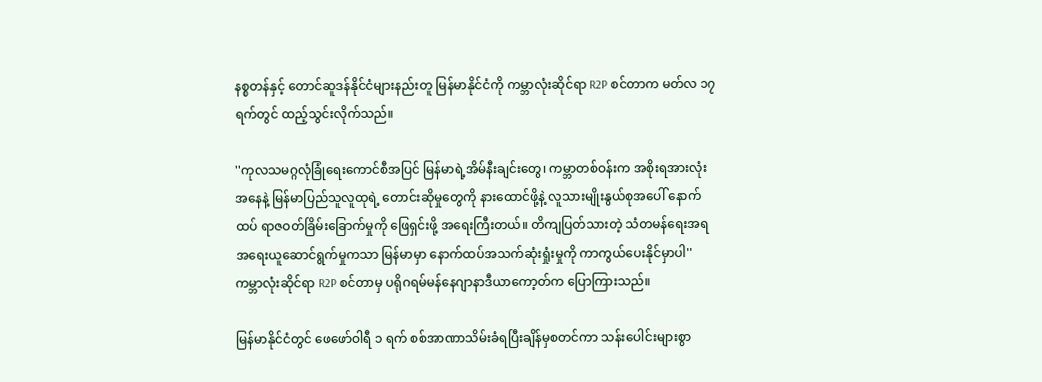နစ္စတန်နှင့် တောင်ဆူဒန်နိုင်ငံများနည်းတူ မြန်မာနိုင်ငံကို ကမ္ဘာလုံးဆိုင်ရာ R2P စင်တာက မတ်လ ၁၇ ရက်တွင် ထည့်သွင်းလိုက်သည်။

''ကုလသမဂ္ဂလုံခြုံရေးကောင်စီအပြင် မြန်မာရဲ့အိမ်နီးချင်းတွေ၊ ကမ္ဘာတစ်ဝန်းက အစိုးရအားလုံးအနေနဲ့ မြန်မာပြည်သူလူထုရဲ့ တောင်းဆိုမှုတွေကို နားထောင်ဖို့နဲ့ လူသားမျိုးနွယ်စုအပေါ် နောက်ထပ် ရာဇဝတ်ခြိမ်းခြောက်မှုကို ဖြေရှင်းဖို့ အရေးကြီးတယ်။ တိကျပြတ်သားတဲ့ သံတမန်ရေးအရ အရေးယူဆောင်ရွက်မှုကသာ မြန်မာမှာ နောက်ထပ်အသက်ဆုံးရှုံးမှုကို ကာကွယ်ပေးနိုင်မှာပါ'' ကမ္ဘာလုံးဆိုင်ရာ R2P စင်တာမှ ပရိုဂရမ်မန်နေဂျာနာဒီယာကော့တ်က ပြောကြားသည်။

မြန်မာနိုင်ငံတွင် ဖေဖော်ဝါရီ ၁ ရက် စစ်အာဏာသိမ်းခံရပြီးချိန်မှစတင်ကာ သန်းပေါင်းများစွာ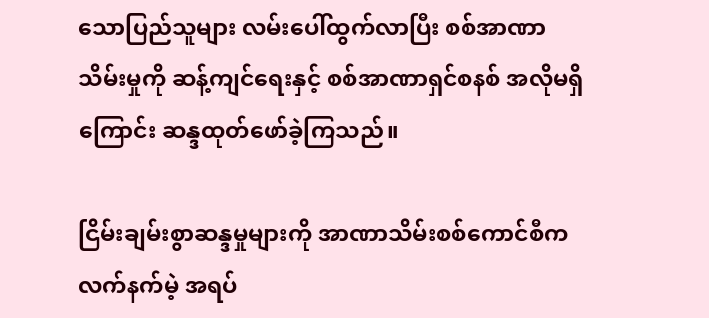သောပြည်သူများ လမ်းပေါ်ထွက်လာပြီး စစ်အာဏာသိမ်းမှုကို ဆန့်ကျင်ရေးနှင့် စစ်အာဏာရှင်စနစ် အလိုမရှိကြောင်း ဆန္ဒထုတ်ဖော်ခဲ့ကြသည်။

ငြိမ်းချမ်းစွာဆန္ဒမှုများကို အာဏာသိမ်းစစ်ကောင်စီက လက်နက်မဲ့ အရပ်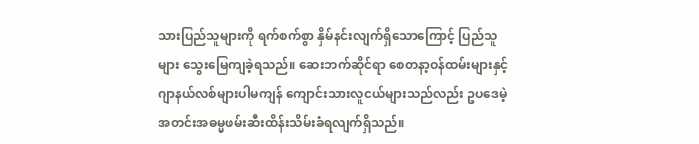သားပြည်သူများကို ရက်စက်စွာ နှိမ်နင်းလျက်ရှိသောကြောင့် ပြည်သူများ သွေးမြေကျခဲ့ရသည်။ ဆေးဘက်ဆိုင်ရာ စေတနာ့ဝန်ထမ်းများနှင့် ဂျာနယ်လစ်များပါမကျန် ကျောင်းသားလူငယ်များသည်လည်း ဥပဒေမဲ့ အတင်းအဓမ္မဖမ်းဆီးထိန်းသိမ်းခံရလျက်ရှိသည်။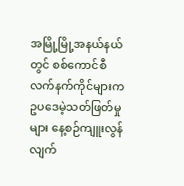အမြို့မြို့အနယ်နယ်တွင် စစ်ကောင်စီလက်နက်ကိုင်များက ဥပဒေမဲ့သတ်ဖြတ်မှုများ နေ့စဉ်ကျူးလွန် လျက်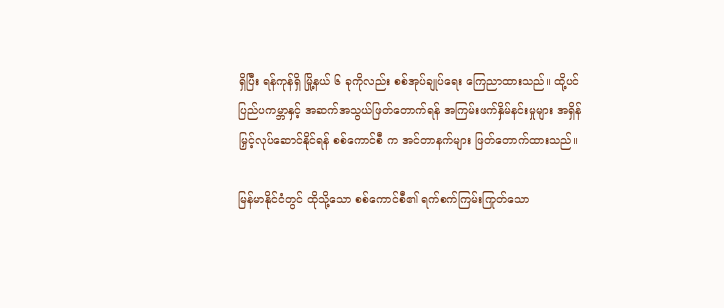ရှိပြီး ရန်ကုန်ရှိ မြို့နယ် ၆ ခုကိုလည်း စစ်အုပ်ချုပ်ရေး ကြေညာထားသည်။ ထို့ပင် ပြည်ပကမ္ဘာနှင့် အဆက်အသွယ်ဖြတ်တောက်ရန် အကြမ်းဖက်နှိမ်နင်းမှုများ အရှိန်မြှင့်လုပ်ဆောင်နိုင်ရန် စစ်ကောင်စီ က အင်တာနက်များ ဖြတ်တောက်ထားသည်။

မြန်မာနိုင်ငံတွင် ထိုသို့သော စစ်ကောင်စီ၏ ရက်စက်ကြမ်းကြုတ်သော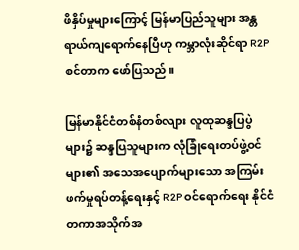ဖိနှိပ်မှုများကြောင့် မြန်မာပြည်သူများ အန္တရာယ်ကျရောက်နေပြီဟု ကမ္ဘာလုံးဆိုင်ရာ R2P စင်တာက ဖော်ပြသည်။

မြန်မာနိုင်ငံတစ်နံတစ်လျား လူထုဆန္ဒပြပွဲများ၌ ဆန္ဒပြသူများက လုံခြုံရေးတပ်ဖွဲ့ဝင်များ၏ အသေအပျောက်များသော အကြမ်းဖက်မှုရပ်တန့်ရေးနှင့် R2P ဝင်ရောက်ရေး နိုင်ငံတကာအသိုက်အ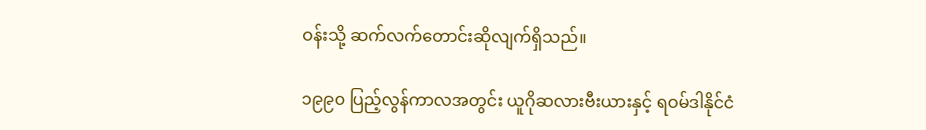ဝန်းသို့ ဆက်လက်တောင်းဆိုလျက်ရှိသည်။

၁၉၉၀ ပြည့်လွန်ကာလအတွင်း ယူဂိုဆလားဗီးယားနှင့် ရဝမ်ဒါနိုင်ငံ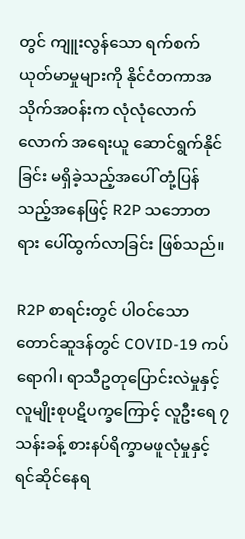တွင် ကျူးလွန်သော ရက်စက် ယုတ်မာမှုများကို နိုင်ငံတကာအသိုက်အဝန်းက လုံလုံလောက်လောက် အရေးယူ ဆောင်ရွက်နိုင်ခြင်း မရှိခဲ့သည့်အပေါ် တုံ့ပြန်သည့်အနေဖြင့် R2P သဘောတရား ပေါ်ထွက်လာခြင်း ဖြစ်သည်။

R2P စာရင်းတွင် ပါဝင်သော တောင်ဆူဒန်တွင် COVID-19 ကပ်ရောဂါ၊ ရာသီဥတုပြောင်းလဲမှုနှင့် လူမျိုးစုပဋိပက္ခကြောင့် လူဦးရေ ၇ သန်းခန့် စားနပ်ရိက္ခာမဖူလုံမှုနှင့် ရင်ဆိုင်နေရ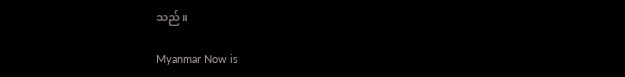သည်။

Myanmar Now is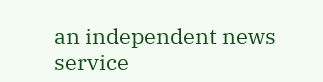an independent news service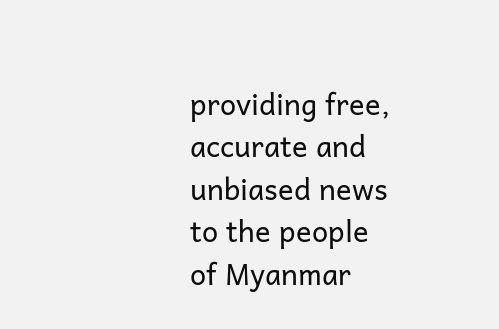providing free, accurate and unbiased news to the people of Myanmar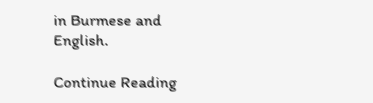in Burmese and English.

Continue Reading